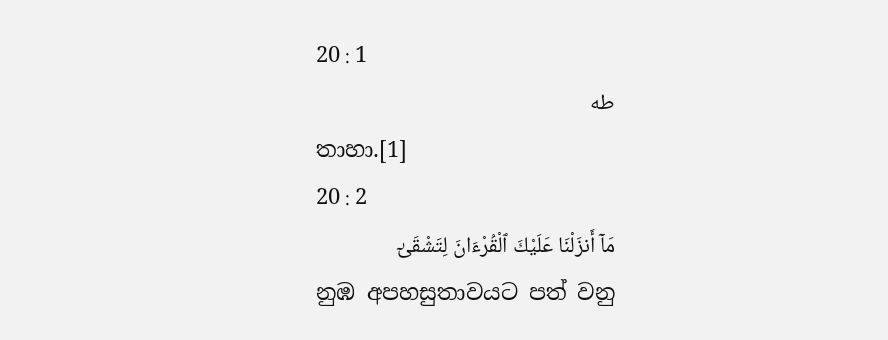20 : 1
طه
තාහා.[1]
20 : 2
مَآ أَنزَلْنَا عَلَيْكَ ٱلْقُرْءَانَ لِتَشْقَىٰٓ
නුඹ අපහසුතාවයට පත් වනු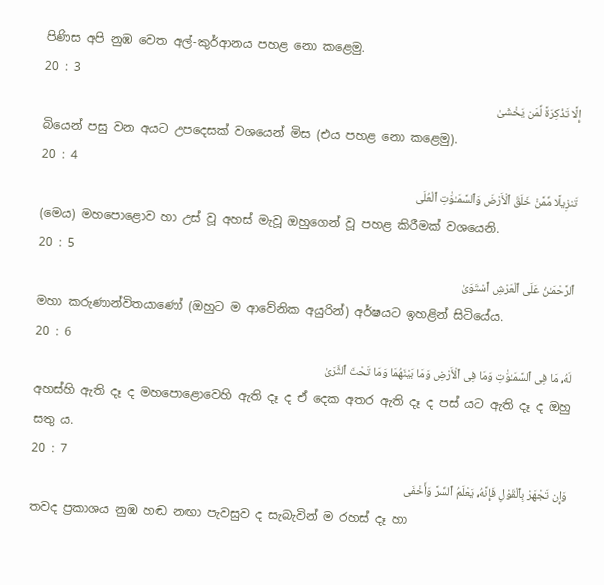පිණිස අපි නුඹ වෙත අල්-කුර්ආනය පහළ නො කළෙමු.
20 : 3
إِلَّا تَذْكِرَةً لِّمَن يَخْشَىٰ
බියෙන් පසු වන අයට උපදෙසක් වශයෙන් මිස (එය පහළ නො කළෙමු).
20 : 4
تَنزِيلًا مِّمَّنْ خَلَقَ ٱلْأَرْضَ وَٱلسَّمَـٰوَٰتِ ٱلْعُلَى
(මෙය) මහපොළොව හා උස් වූ අහස් මැවූ ඔහුගෙන් වූ පහළ කිරීමක් වශයෙනි.
20 : 5
ٱلرَّحْمَـٰنُ عَلَى ٱلْعَرْشِ ٱسْتَوَىٰ
මහා කරුණාන්විතයාණෝ (ඔහුට ම ආවේනික අයුරින්) අර්ෂයට ඉහළින් සිටියේය.
20 : 6
لَهُۥ مَا فِى ٱلسَّمَـٰوَٰتِ وَمَا فِى ٱلْأَرْضِ وَمَا بَيْنَهُمَا وَمَا تَحْتَ ٱلثَّرَىٰ
අහස්හි ඇති දෑ ද මහපොළොවෙහි ඇති දෑ ද ඒ දෙක අතර ඇති දෑ ද පස් යට ඇති දෑ ද ඔහු සතු ය.
20 : 7
وَإِن تَجْهَرْ بِٱلْقَوْلِ فَإِنَّهُۥ يَعْلَمُ ٱلسِّرَّ وَأَخْفَى
තවද ප්‍රකාශය නුඹ හඬ නඟා පැවසුව ද සැබැවින් ම රහස් දෑ හා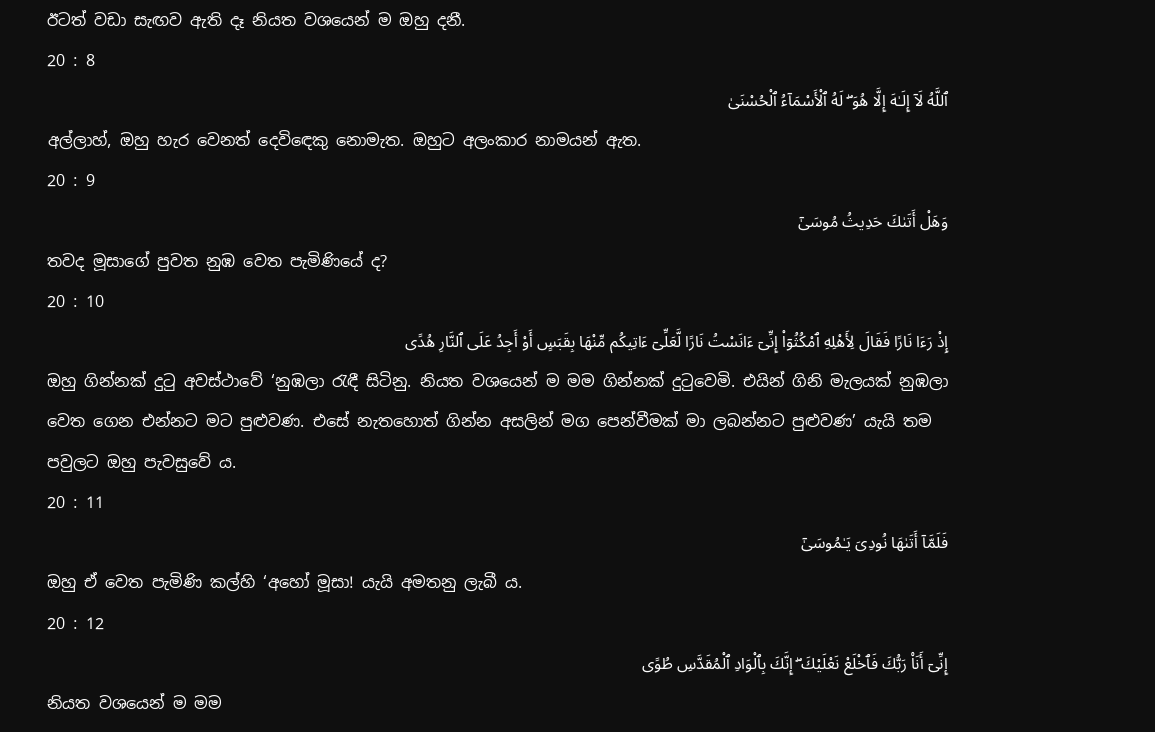ඊටත් වඩා සැඟව ඇති දෑ නියත වශයෙන් ම ඔහු දනී.
20 : 8
ٱللَّهُ لَآ إِلَـٰهَ إِلَّا هُوَ ۖ لَهُ ٱلْأَسْمَآءُ ٱلْحُسْنَىٰ
අල්ලාහ්, ඔහු හැර වෙනත් දෙවිඳෙකු නොමැත. ඔහුට අලංකාර නාමයන් ඇත.
20 : 9
وَهَلْ أَتَىٰكَ حَدِيثُ مُوسَىٰٓ
තවද මූසාගේ පුවත නුඹ වෙත පැමිණියේ ද?
20 : 10
إِذْ رَءَا نَارًا فَقَالَ لِأَهْلِهِ ٱمْكُثُوٓا۟ إِنِّىٓ ءَانَسْتُ نَارًا لَّعَلِّىٓ ءَاتِيكُم مِّنْهَا بِقَبَسٍ أَوْ أَجِدُ عَلَى ٱلنَّارِ هُدًى
ඔහු ගින්නක් දුටු අවස්ථාවේ ‘නුඹලා රැඳී සිටිනු. නියත වශයෙන් ම මම ගින්නක් දුටුවෙමි. එයින් ගිනි මැලයක් නුඹලා වෙත ගෙන එන්නට මට පුළුවණ. එසේ නැතහොත් ගින්න අසලින් මග පෙන්වීමක් මා ලබන්නට පුළුවණ’ යැයි තම පවුලට ඔහු පැවසුවේ ය.
20 : 11
فَلَمَّآ أَتَىٰهَا نُودِىَ يَـٰمُوسَىٰٓ
ඔහු ඒ වෙත පැමිණි කල්හි ‘අහෝ මූසා! යැයි අමතනු ලැබී ය.
20 : 12
إِنِّىٓ أَنَا۠ رَبُّكَ فَٱخْلَعْ نَعْلَيْكَ ۖ إِنَّكَ بِٱلْوَادِ ٱلْمُقَدَّسِ طُوًى
නියත වශයෙන් ම මම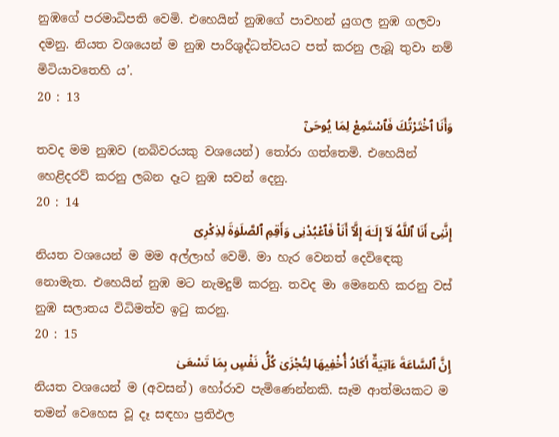නුඹගේ පරමාධිපති වෙමි. එහෙයින් නුඹගේ පාවහන් යුගල නුඹ ගලවා දමනු. නියත වශයෙන් ම නුඹ පාරිශුද්ධත්වයට පත් කරනු ලැබූ තුවා නම් මිටියාවතෙහි ය’.
20 : 13
وَأَنَا ٱخْتَرْتُكَ فَٱسْتَمِعْ لِمَا يُوحَىٰٓ
තවද මම නුඹව (නබිවරයකු වශයෙන්) තෝරා ගත්තෙමි. එහෙයින් හෙළිදරව් කරනු ලබන දෑට නුඹ සවන් දෙනු.
20 : 14
إِنَّنِىٓ أَنَا ٱللَّهُ لَآ إِلَـٰهَ إِلَّآ أَنَا۠ فَٱعْبُدْنِى وَأَقِمِ ٱلصَّلَوٰةَ لِذِكْرِىٓ
නියත වශයෙන් ම මම අල්ලාහ් වෙමි. මා හැර වෙනත් දෙවිඳෙකු නොමැත. එහෙයින් නුඹ මට නැමදුම් කරනු. තවද මා මෙනෙහි කරනු වස් නුඹ සලාතය විධිමත්ව ඉටු කරනු.
20 : 15
إِنَّ ٱلسَّاعَةَ ءَاتِيَةٌ أَكَادُ أُخْفِيهَا لِتُجْزَىٰ كُلُّ نَفْسٍۭ بِمَا تَسْعَىٰ
නියත වශයෙන් ම (අවසන්) හෝරාව පැමිණෙන්නකි. සෑම ආත්මයකට ම තමන් වෙහෙස වූ දෑ සඳහා ප්‍රතිඵල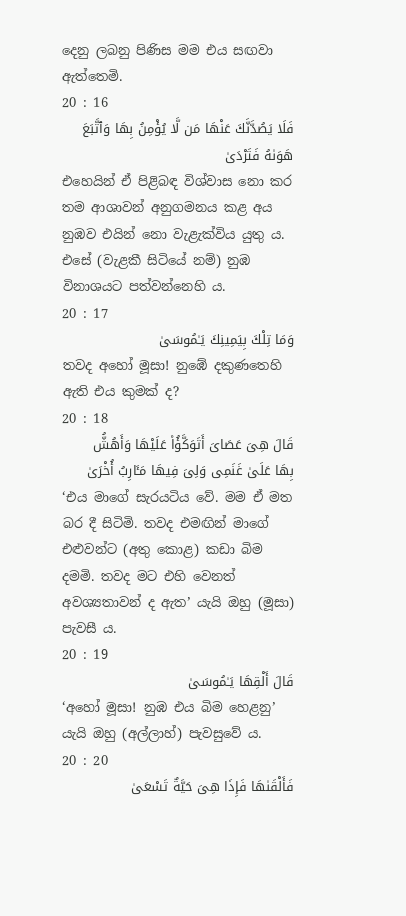දෙනු ලබනු පිණිස මම එය සඟවා ඇත්තෙමි.
20 : 16
فَلَا يَصُدَّنَّكَ عَنْهَا مَن لَّا يُؤْمِنُ بِهَا وَٱتَّبَعَ هَوَىٰهُ فَتَرْدَىٰ
එහෙයින් ඒ පිළිබඳ විශ්වාස නො කර තම ආශාවන් අනුගමනය කළ අය නුඹව එයින් නො වැළැක්විය යුතු ය. එසේ (වැළකී සිටියේ නම්) නුඹ විනාශයට පත්වන්නෙහි ය.
20 : 17
وَمَا تِلْكَ بِيَمِينِكَ يَـٰمُوسَىٰ
තවද අහෝ මූසා! නුඹේ දකුණතෙහි ඇති එය කුමක් ද?
20 : 18
قَالَ هِىَ عَصَاىَ أَتَوَكَّؤُا۟ عَلَيْهَا وَأَهُشُّ بِهَا عَلَىٰ غَنَمِى وَلِىَ فِيهَا مَـَٔارِبُ أُخْرَىٰ
‘එය මාගේ සැරයටිය වේ. මම ඒ මත බර දී සිටිමි. තවද එමඟින් මාගේ එළුවන්ට (අතු කොළ) කඩා බිම දමමි. තවද මට එහි වෙනත් අවශ්‍යතාවන් ද ඇත’ යැයි ඔහු (මූසා) පැවසී ය.
20 : 19
قَالَ أَلْقِهَا يَـٰمُوسَىٰ
‘අහෝ මූසා! නුඹ එය බිම හෙළනු’ යැයි ඔහු (අල්ලාහ්) පැවසුවේ ය.
20 : 20
فَأَلْقَىٰهَا فَإِذَا هِىَ حَيَّةٌ تَسْعَىٰ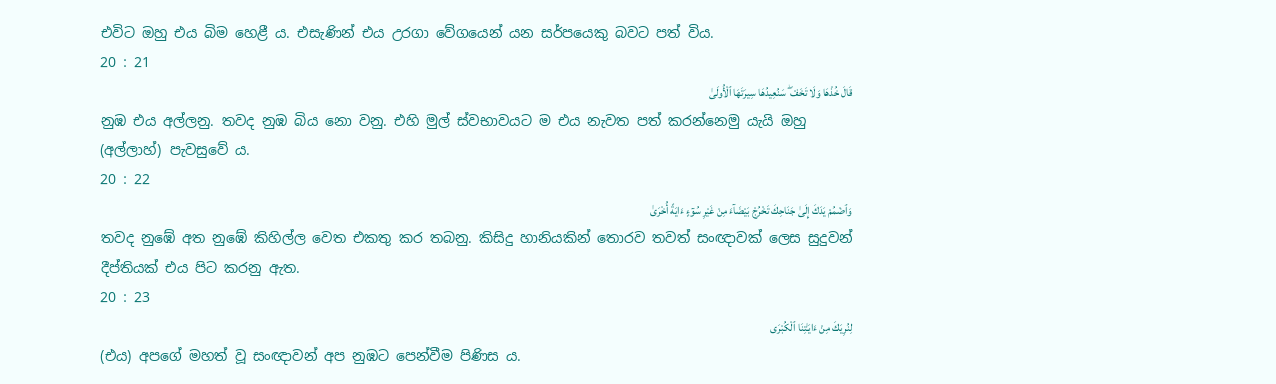එවිට ඔහු එය බිම හෙළී ය. එසැණින් එය උරගා වේගයෙන් යන සර්පයෙකු බවට පත් විය.
20 : 21
قَالَ خُذْهَا وَلَا تَخَفْ ۖ سَنُعِيدُهَا سِيرَتَهَا ٱلْأُولَىٰ
නුඹ එය අල්ලනු. තවද නුඹ බිය නො වනු. එහි මුල් ස්වභාවයට ම එය නැවත පත් කරන්නෙමු යැයි ඔහු (අල්ලාහ්) පැවසුවේ ය.
20 : 22
وَٱضْمُمْ يَدَكَ إِلَىٰ جَنَاحِكَ تَخْرُجْ بَيْضَآءَ مِنْ غَيْرِ سُوٓءٍ ءَايَةً أُخْرَىٰ
තවද නුඹේ අත නුඹේ කිහිල්ල වෙත එකතු කර තබනු. කිසිදු හානියකින් තොරව තවත් සංඥාවක් ලෙස සුදුවන් දීප්තියක් එය පිට කරනු ඇත.
20 : 23
لِنُرِيَكَ مِنْ ءَايَـٰتِنَا ٱلْكُبْرَى
(එය) අපගේ මහත් වූ සංඥාවන් අප නුඹට පෙන්වීම පිණිස ය.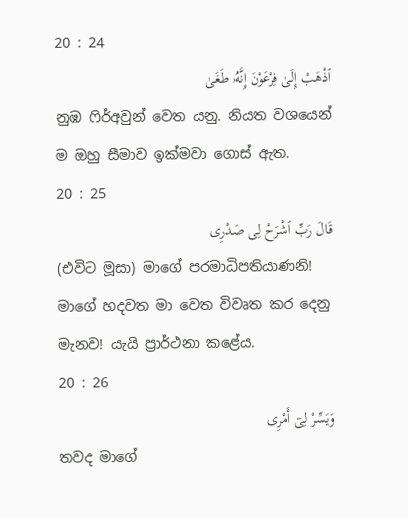20 : 24
ٱذْهَبْ إِلَىٰ فِرْعَوْنَ إِنَّهُۥ طَغَىٰ
නුඹ ෆිර්අවුන් වෙත යනු. නියත වශයෙන් ම ඔහු සීමාව ඉක්මවා ගොස් ඇත.
20 : 25
قَالَ رَبِّ ٱشْرَحْ لِى صَدْرِى
(එවිට මූසා) මාගේ පරමාධිපතියාණනි! මාගේ හදවත මා වෙත විවෘත කර දෙනු මැනව! යැයි ප්‍රාර්ථනා කළේය.
20 : 26
وَيَسِّرْ لِىٓ أَمْرِى
තවද මාගේ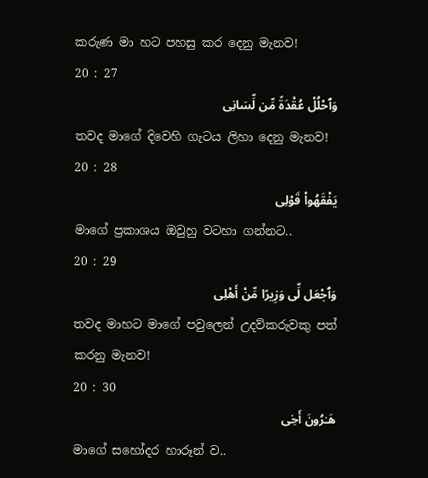කරුණ මා හට පහසු කර දෙනු මැනව!
20 : 27
وَٱحْلُلْ عُقْدَةً مِّن لِّسَانِى
තවද මාගේ දිවෙහි ගැටය ලිහා දෙනු මැනව!
20 : 28
يَفْقَهُوا۟ قَوْلِى
මාගේ ප්‍රකාශය ඔවුහු වටහා ගන්නට..
20 : 29
وَٱجْعَل لِّى وَزِيرًا مِّنْ أَهْلِى
තවද මාහට මාගේ පවුලෙන් උදව්කරුවකු පත් කරනු මැනව!
20 : 30
هَـٰرُونَ أَخِى
මාගේ සහෝදර හාරූන් ව..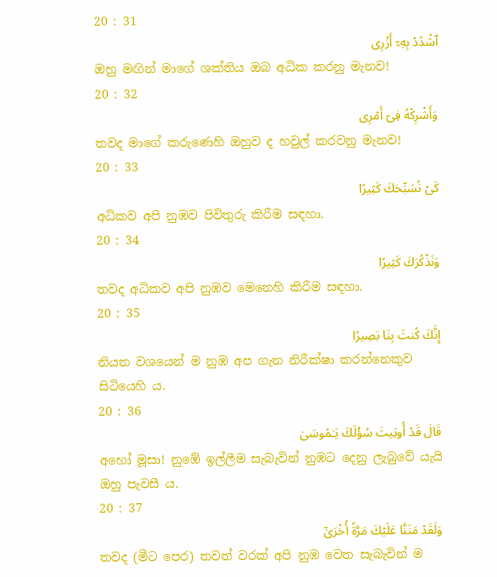20 : 31
ٱشْدُدْ بِهِۦٓ أَزْرِى
ඔහු මඟින් මාගේ ශක්තිය ඔබ අධික කරනු මැනව!
20 : 32
وَأَشْرِكْهُ فِىٓ أَمْرِى
තවද මාගේ කරුණෙහි ඔහුව ද හවුල් කරවනු මැනව!
20 : 33
كَىْ نُسَبِّحَكَ كَثِيرًا
අධිකව අපි නුඹව පිවිතුරු කිරීම සඳහා.
20 : 34
وَنَذْكُرَكَ كَثِيرًا
තවද අධිකව අපි නුඹව මෙනෙහි කිරීම සඳහා.
20 : 35
إِنَّكَ كُنتَ بِنَا بَصِيرًا
නියත වශයෙන් ම නුඹ අප ගැන නිරීක්ෂා කරන්නෙකුව සිටියෙහි ය.
20 : 36
قَالَ قَدْ أُوتِيتَ سُؤْلَكَ يَـٰمُوسَىٰ
අහෝ මූසා! නුඹේ ඉල්ලීම සැබැවින් නුඹට දෙනු ලැබුවේ යැයි ඔහු පැවසී ය.
20 : 37
وَلَقَدْ مَنَنَّا عَلَيْكَ مَرَّةً أُخْرَىٰٓ
තවද (මීට පෙර) තවත් වරක් අපි නුඹ වෙත සැබැවින් ම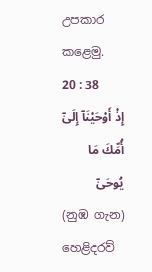උපකාර කළෙමු.
20 : 38
إِذْ أَوْحَيْنَآ إِلَىٰٓ أُمِّكَ مَا يُوحَىٰٓ
(නුඹ ගැන) හෙළිදරව්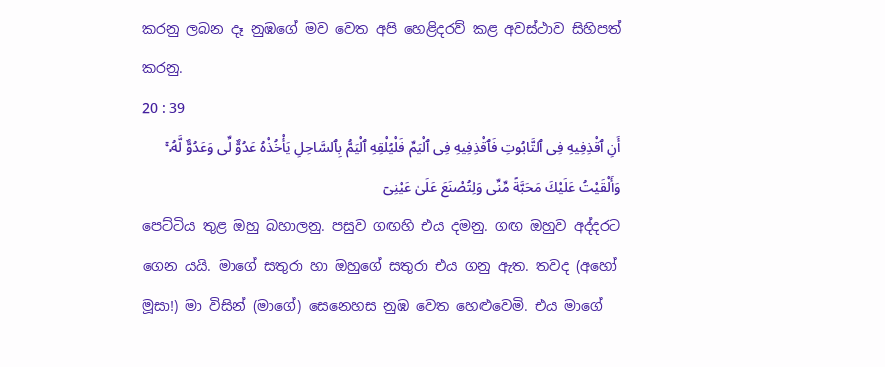කරනු ලබන දෑ නුඹගේ මව වෙත අපි හෙළිදරව් කළ අවස්ථාව සිහිපත් කරනු.
20 : 39
أَنِ ٱقْذِفِيهِ فِى ٱلتَّابُوتِ فَٱقْذِفِيهِ فِى ٱلْيَمِّ فَلْيُلْقِهِ ٱلْيَمُّ بِٱلسَّاحِلِ يَأْخُذْهُ عَدُوٌّ لِّى وَعَدُوٌّ لَّهُۥ ۚ وَأَلْقَيْتُ عَلَيْكَ مَحَبَّةً مِّنِّى وَلِتُصْنَعَ عَلَىٰ عَيْنِىٓ
පෙට්ටිය තුළ ඔහු බහාලනු. පසුව ගඟහි එය දමනු. ගඟ ඔහුව අද්දරට ගෙන යයි. මාගේ සතුරා හා ඔහුගේ සතුරා එය ගනු ඇත. තවද (අහෝ මූසා!) මා විසින් (මාගේ) සෙනෙහස නුඹ වෙත හෙළුවෙමි. එය මාගේ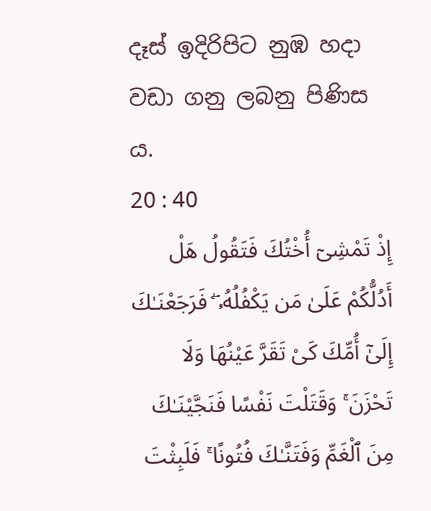දෑස් ඉදිරිපිට නුඹ හදා වඩා ගනු ලබනු පිණිස ය.
20 : 40
إِذْ تَمْشِىٓ أُخْتُكَ فَتَقُولُ هَلْ أَدُلُّكُمْ عَلَىٰ مَن يَكْفُلُهُۥ ۖ فَرَجَعْنَـٰكَ إِلَىٰٓ أُمِّكَ كَىْ تَقَرَّ عَيْنُهَا وَلَا تَحْزَنَ ۚ وَقَتَلْتَ نَفْسًا فَنَجَّيْنَـٰكَ مِنَ ٱلْغَمِّ وَفَتَنَّـٰكَ فُتُونًا ۚ فَلَبِثْتَ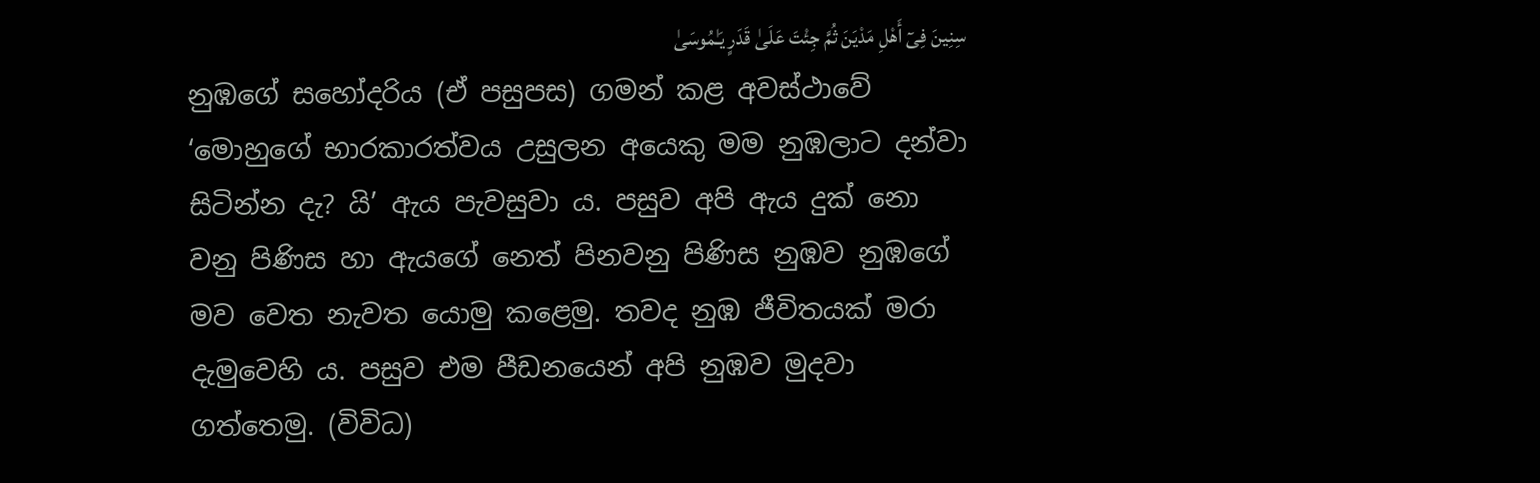سِنِينَ فِىٓ أَهْلِ مَدْيَنَ ثُمَّ جِئْتَ عَلَىٰ قَدَرٍ يَـٰمُوسَىٰ
නුඹගේ සහෝදරිය (ඒ පසුපස) ගමන් කළ අවස්ථාවේ ‘මොහුගේ භාරකාරත්වය උසුලන අයෙකු මම නුඹලාට දන්වා සිටින්න දැ? යි’ ඇය පැවසුවා ය. පසුව අපි ඇය දුක් නො වනු පිණිස හා ඇයගේ නෙත් පිනවනු පිණිස නුඹව නුඹගේ මව වෙත නැවත යොමු කළෙමු. තවද නුඹ ජීවිතයක් මරා දැමුවෙහි ය. පසුව එම පීඩනයෙන් අපි නුඹව මුදවා ගත්තෙමු. (විවිධ)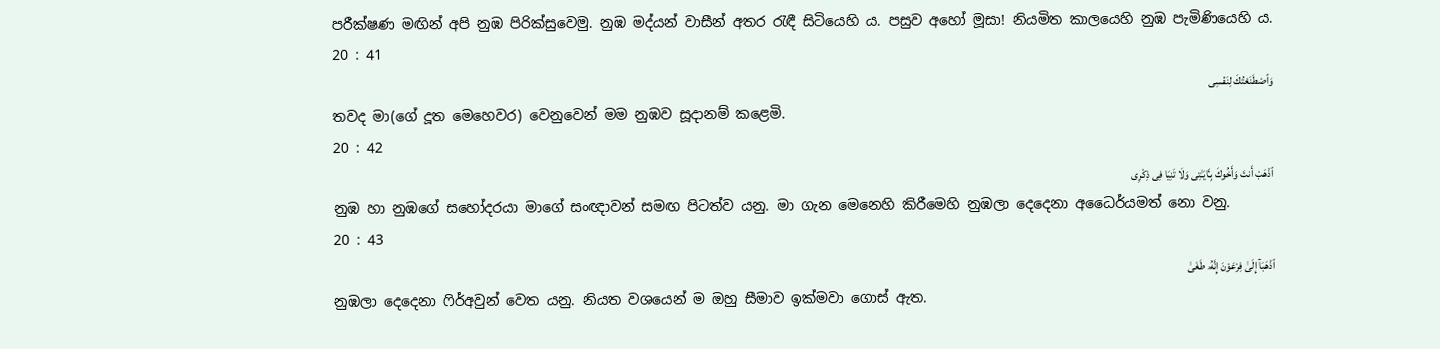පරීක්ෂණ මඟින් අපි නුඹ පිරික්සුවෙමු. නුඹ මද්යන් වාසීන් අතර රැඳී සිටියෙහි ය. පසුව අහෝ මූසා! නියමිත කාලයෙහි නුඹ පැමිණියෙහි ය.
20 : 41
وَٱصْطَنَعْتُكَ لِنَفْسِى
තවද මා(ගේ දූත මෙහෙවර) වෙනුවෙන් මම නුඹව සූදානම් කළෙමි.
20 : 42
ٱذْهَبْ أَنتَ وَأَخُوكَ بِـَٔايَـٰتِى وَلَا تَنِيَا فِى ذِكْرِى
නුඹ හා නුඹගේ සහෝදරයා මාගේ සංඥාවන් සමඟ පිටත්ව යනු. මා ගැන මෙනෙහි කිරීමෙහි නුඹලා දෙදෙනා අධෛර්යමත් නො වනු.
20 : 43
ٱذْهَبَآ إِلَىٰ فِرْعَوْنَ إِنَّهُۥ طَغَىٰ
නුඹලා දෙදෙනා ෆිර්අවුන් වෙත යනු. නියත වශයෙන් ම ඔහු සීමාව ඉක්මවා ගොස් ඇත.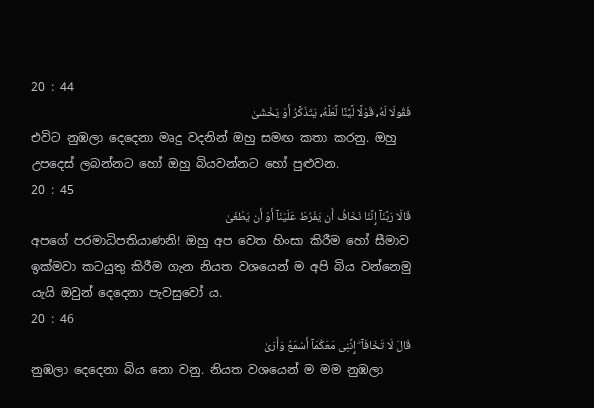20 : 44
فَقُولَا لَهُۥ قَوْلًا لَّيِّنًا لَّعَلَّهُۥ يَتَذَكَّرُ أَوْ يَخْشَىٰ
එවිට නුඹලා දෙදෙනා මෘදු වදනින් ඔහු සමඟ කතා කරනු. ඔහු උපදෙස් ලබන්නට හෝ ඔහු බියවන්නට හෝ පුළුවන.
20 : 45
قَالَا رَبَّنَآ إِنَّنَا نَخَافُ أَن يَفْرُطَ عَلَيْنَآ أَوْ أَن يَطْغَىٰ
අපගේ පරමාධිපතියාණනි! ඔහු අප වෙත හිංසා කිරීම හෝ සීමාව ඉක්මවා කටයුතු කිරීම ගැන නියත වශයෙන් ම අපි බිය වන්නෙමු යැයි ඔවුන් දෙදෙනා පැවසුවෝ ය.
20 : 46
قَالَ لَا تَخَافَآ ۖ إِنَّنِى مَعَكُمَآ أَسْمَعُ وَأَرَىٰ
නුඹලා දෙදෙනා බිය නො වනු. නියත වශයෙන් ම මම නුඹලා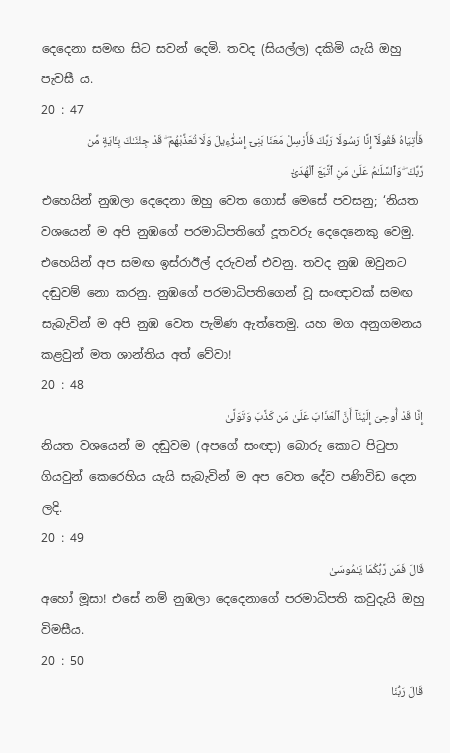දෙදෙනා සමඟ සිට සවන් දෙමි. තවද (සියල්ල) දකිමි යැයි ඔහු පැවසී ය.
20 : 47
فَأْتِيَاهُ فَقُولَآ إِنَّا رَسُولَا رَبِّكَ فَأَرْسِلْ مَعَنَا بَنِىٓ إِسْرَٰٓءِيلَ وَلَا تُعَذِّبْهُمْ ۖ قَدْ جِئْنَـٰكَ بِـَٔايَةٍ مِّن رَّبِّكَ ۖ وَٱلسَّلَـٰمُ عَلَىٰ مَنِ ٱتَّبَعَ ٱلْهُدَىٰٓ
එහෙයින් නුඹලා දෙදෙනා ඔහු වෙත ගොස් මෙසේ පවසනු; ‘නියත වශයෙන් ම අපි නුඹගේ පරමාධිපතිගේ දූතවරු දෙදෙනෙකු වෙමු. එහෙයින් අප සමඟ ඉස්රාඊල් දරුවන් එවනු. තවද නුඹ ඔවුනට දඬුවම් නො කරනු. නුඹගේ පරමාධිපතිගෙන් වූ සංඥාවක් සමඟ සැබැවින් ම අපි නුඹ වෙත පැමිණ ඇත්තෙමු. යහ මග අනුගමනය කළවුන් මත ශාන්තිය අත් වේවා!
20 : 48
إِنَّا قَدْ أُوحِىَ إِلَيْنَآ أَنَّ ٱلْعَذَابَ عَلَىٰ مَن كَذَّبَ وَتَوَلَّىٰ
නියත වශයෙන් ම දඬුවම (අපගේ සංඥා) බොරු කොට පිටුපා ගියවුන් කෙරෙහිය යැයි සැබැවින් ම අප වෙත දේව පණිවිඩ දෙන ලදි.
20 : 49
قَالَ فَمَن رَّبُّكُمَا يَـٰمُوسَىٰ
අහෝ මූසා! එසේ නම් නුඹලා දෙදෙනාගේ පරමාධිපති කවුදැයි ඔහු විමසීය.
20 : 50
قَالَ رَبُّنَا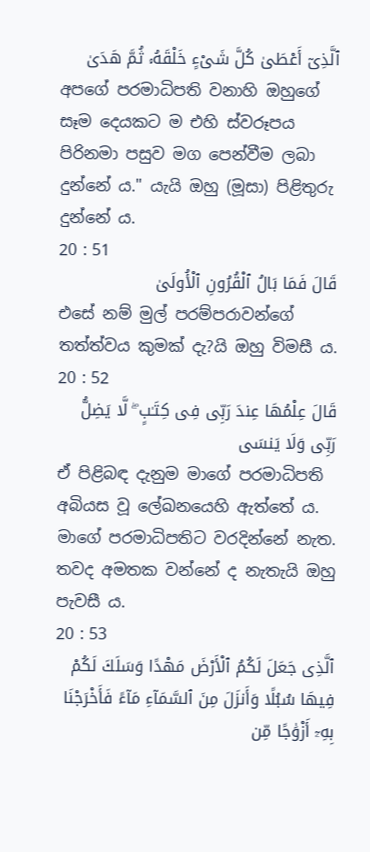ٱلَّذِىٓ أَعْطَىٰ كُلَّ شَىْءٍ خَلْقَهُۥ ثُمَّ هَدَىٰ
අපගේ පරමාධිපති වනාහි ඔහුගේ සෑම දෙයකට ම එහි ස්වරූපය පිරිනමා පසුව මග පෙන්වීම ලබා දුන්නේ ය." යැයි ඔහු (මූසා) පිළිතුරු දුන්නේ ය.
20 : 51
قَالَ فَمَا بَالُ ٱلْقُرُونِ ٱلْأُولَىٰ
එසේ නම් මුල් පරම්පරාවන්ගේ තත්ත්වය කුමක් දැ?යි ඔහු විමසී ය.
20 : 52
قَالَ عِلْمُهَا عِندَ رَبِّى فِى كِتَـٰبٍ ۖ لَّا يَضِلُّ رَبِّى وَلَا يَنسَى
ඒ පිළිබඳ දැනුම මාගේ පරමාධිපති අබියස වූ ලේඛනයෙහි ඇත්තේ ය. මාගේ පරමාධිපතිට වරදින්නේ නැත. තවද අමතක වන්නේ ද නැතැයි ඔහු පැවසී ය.
20 : 53
ٱلَّذِى جَعَلَ لَكُمُ ٱلْأَرْضَ مَهْدًا وَسَلَكَ لَكُمْ فِيهَا سُبُلًا وَأَنزَلَ مِنَ ٱلسَّمَآءِ مَآءً فَأَخْرَجْنَا بِهِۦٓ أَزْوَٰجًا مِّن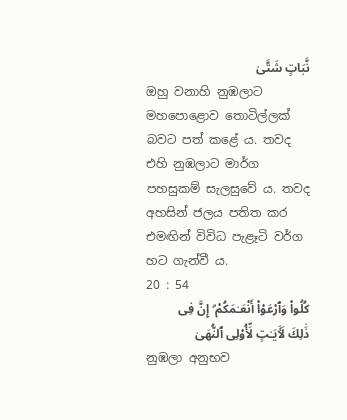نَّبَاتٍ شَتَّىٰ
ඔහු වනාහි නුඹලාට මහපොළොව තොටිල්ලක් බවට පත් කළේ ය. තවද එහි නුඹලාට මාර්ග පහසුකම් සැලසුවේ ය. තවද අහසින් ජලය පතිත කර එමඟින් විවිධ පැළෑටි වර්ග හට ගැන්වී ය.
20 : 54
كُلُوا۟ وَٱرْعَوْا۟ أَنْعَـٰمَكُمْ ۗ إِنَّ فِى ذَٰلِكَ لَـَٔايَـٰتٍ لِّأُو۟لِى ٱلنُّهَىٰ
නුඹලා අනුභව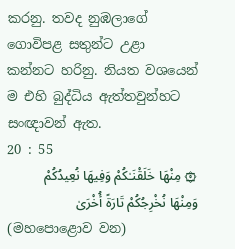කරනු. තවද නුඹලාගේ ගොවිපළ සතුන්ට උළා කන්නට හරිනු. නියත වශයෙන් ම එහි බුද්ධිය ඇත්තවුන්හට සංඥාවන් ඇත.
20 : 55
۞ مِنْهَا خَلَقْنَـٰكُمْ وَفِيهَا نُعِيدُكُمْ وَمِنْهَا نُخْرِجُكُمْ تَارَةً أُخْرَىٰ
(මහපොළොව වන)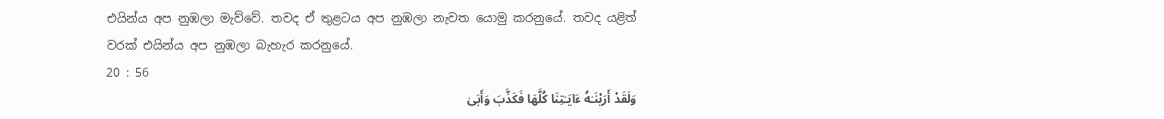එයින්ය අප නුඹලා මැව්වේ. තවද ඒ තුළටය අප නුඹලා නැවත යොමු කරනුයේ. තවද යළිත් වරක් එයින්ය අප නුඹලා බැහැර කරනුයේ.
20 : 56
وَلَقَدْ أَرَيْنَـٰهُ ءَايَـٰتِنَا كُلَّهَا فَكَذَّبَ وَأَبَىٰ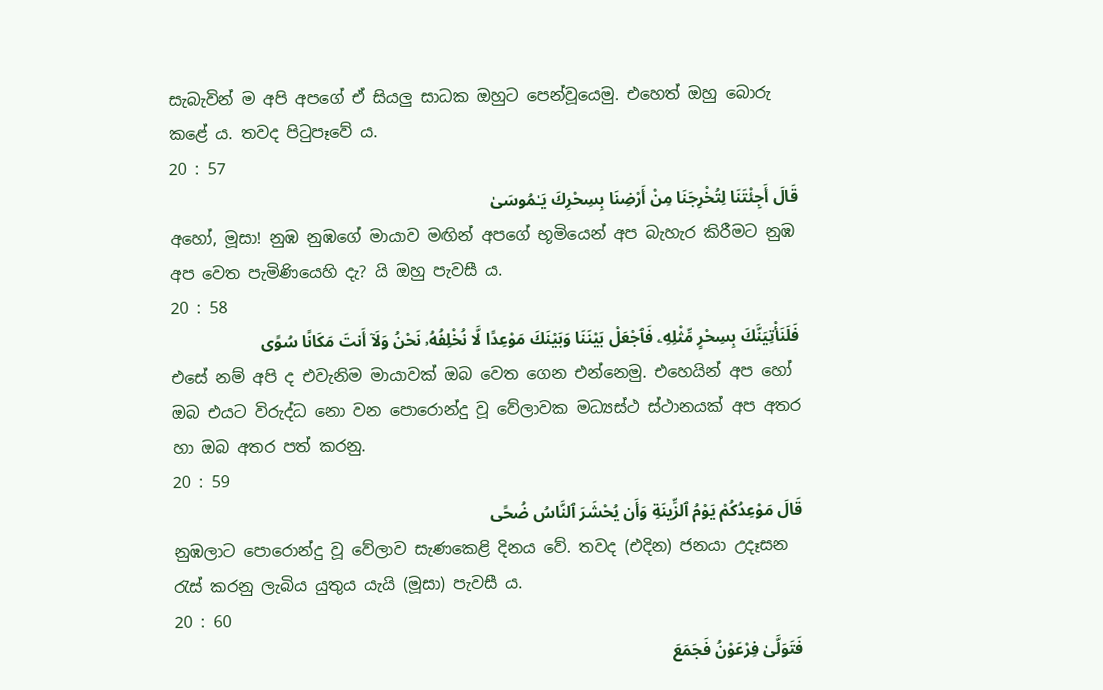සැබැවින් ම අපි අපගේ ඒ සියලු සාධක ඔහුට පෙන්වූයෙමු. එහෙත් ඔහු බොරු කළේ ය. තවද පිටුපෑවේ ය.
20 : 57
قَالَ أَجِئْتَنَا لِتُخْرِجَنَا مِنْ أَرْضِنَا بِسِحْرِكَ يَـٰمُوسَىٰ
අහෝ, මූසා! නුඹ නුඹගේ මායාව මඟින් අපගේ භූමියෙන් අප බැහැර කිරීමට නුඹ අප වෙත පැමිණියෙහි දැ? යි ඔහු පැවසී ය.
20 : 58
فَلَنَأْتِيَنَّكَ بِسِحْرٍ مِّثْلِهِۦ فَٱجْعَلْ بَيْنَنَا وَبَيْنَكَ مَوْعِدًا لَّا نُخْلِفُهُۥ نَحْنُ وَلَآ أَنتَ مَكَانًا سُوًى
එසේ නම් අපි ද එවැනිම මායාවක් ඔබ වෙත ගෙන එන්නෙමු. එහෙයින් අප හෝ ඔබ එයට විරුද්ධ නො වන පොරොන්දු වූ වේලාවක මධ්‍යස්ථ ස්ථානයක් අප අතර හා ඔබ අතර පත් කරනු.
20 : 59
قَالَ مَوْعِدُكُمْ يَوْمُ ٱلزِّينَةِ وَأَن يُحْشَرَ ٱلنَّاسُ ضُحًى
නුඹලාට පොරොන්දු වූ වේලාව සැණකෙළි දිනය වේ. තවද (එදින) ජනයා උදෑසන රැස් කරනු ලැබිය යුතුය යැයි (මූසා) පැවසී ය.
20 : 60
فَتَوَلَّىٰ فِرْعَوْنُ فَجَمَعَ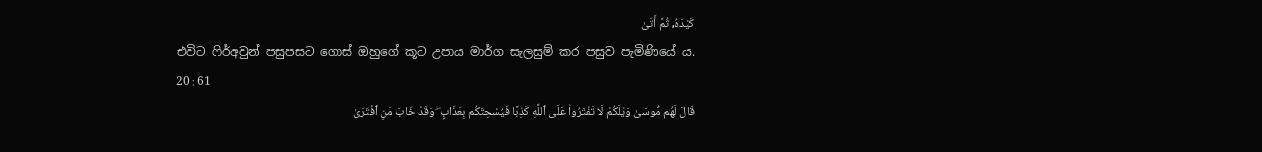كَيْدَهُۥ ثُمَّ أَتَىٰ
එවිට ෆිර්අවුන් පසුපසට ගොස් ඔහුගේ කූට උපාය මාර්ග සැලසුම් කර පසුව පැමිණියේ ය.
20 : 61
قَالَ لَهُم مُّوسَىٰ وَيْلَكُمْ لَا تَفْتَرُوا۟ عَلَى ٱللَّهِ كَذِبًا فَيُسْحِتَكُم بِعَذَابٍ ۖ وَقَدْ خَابَ مَنِ ٱفْتَرَىٰ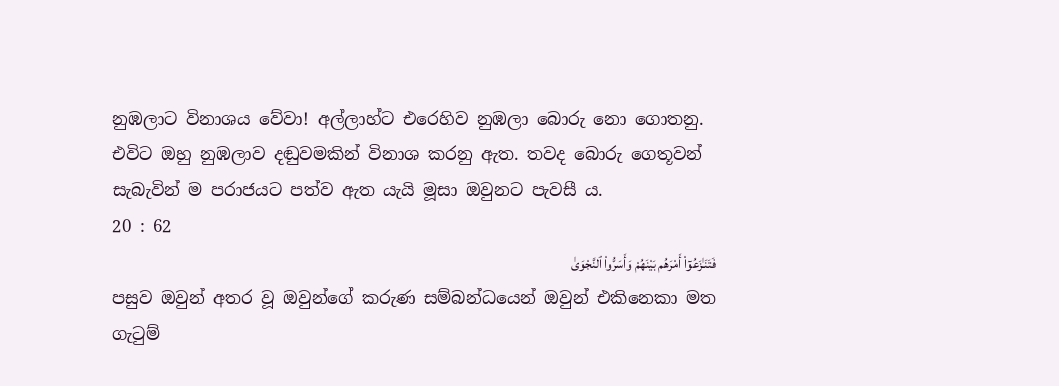නුඹලාට විනාශය වේවා! අල්ලාහ්ට එරෙහිව නුඹලා බොරු නො ගොතනු. එවිට ඔහු නුඹලාව දඬුවමකින් විනාශ කරනු ඇත. තවද බොරු ගෙතූවන් සැබැවින් ම පරාජයට පත්ව ඇත යැයි මූසා ඔවුනට පැවසී ය.
20 : 62
فَتَنَـٰزَعُوٓا۟ أَمْرَهُم بَيْنَهُمْ وَأَسَرُّوا۟ ٱلنَّجْوَىٰ
පසුව ඔවුන් අතර වූ ඔවුන්ගේ කරුණ සම්බන්ධයෙන් ඔවුන් එකිනෙකා මත ගැටුම්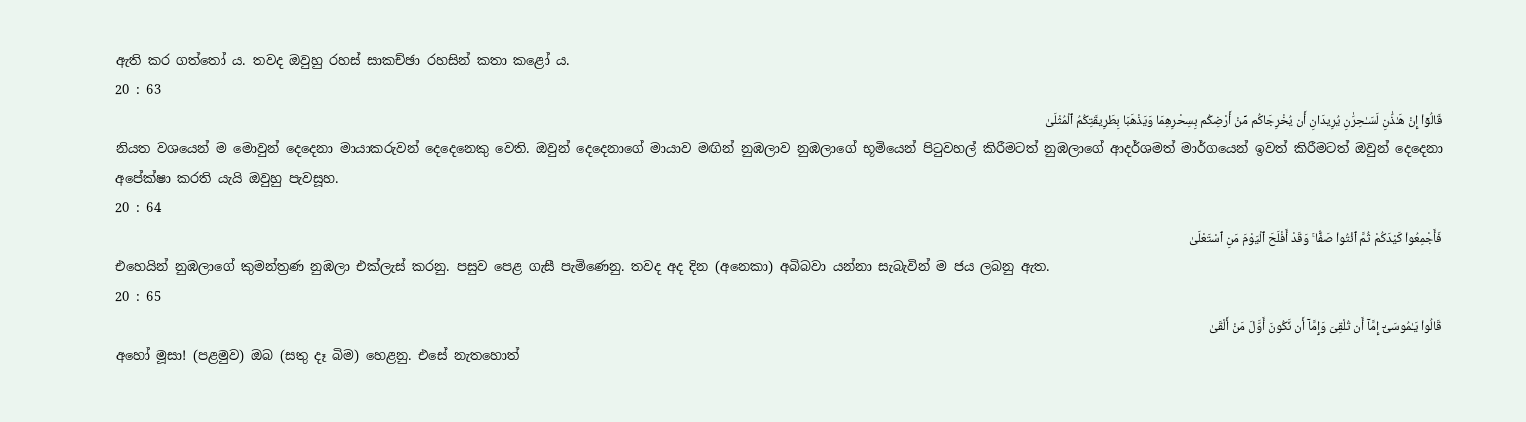ඇති කර ගත්තෝ ය. තවද ඔවුහු රහස් සාකච්ඡා රහසින් කතා කළෝ ය.
20 : 63
قَالُوٓا۟ إِنْ هَـٰذَٰنِ لَسَـٰحِرَٰنِ يُرِيدَانِ أَن يُخْرِجَاكُم مِّنْ أَرْضِكُم بِسِحْرِهِمَا وَيَذْهَبَا بِطَرِيقَتِكُمُ ٱلْمُثْلَىٰ
නියත වශයෙන් ම මොවුන් දෙදෙනා මායාකරුවන් දෙදෙනෙකු වෙති. ඔවුන් දෙදෙනාගේ මායාව මඟින් නුඹලාව නුඹලාගේ භූමියෙන් පිටුවහල් කිරීමටත් නුඹලාගේ ආදර්ශමත් මාර්ගයෙන් ඉවත් කිරීමටත් ඔවුන් දෙදෙනා අපේක්ෂා කරති යැයි ඔවුහු පැවසූහ.
20 : 64
فَأَجْمِعُوا۟ كَيْدَكُمْ ثُمَّ ٱئْتُوا۟ صَفًّا ۚ وَقَدْ أَفْلَحَ ٱلْيَوْمَ مَنِ ٱسْتَعْلَىٰ
එහෙයින් නුඹලාගේ කුමන්ත්‍රණ නුඹලා එක්ලැස් කරනු. පසුව පෙළ ගැසී පැමිණෙනු. තවද අද දින (අනෙකා) අබිබවා යන්නා සැබැවින් ම ජය ලබනු ඇත.
20 : 65
قَالُوا۟ يَـٰمُوسَىٰٓ إِمَّآ أَن تُلْقِىَ وَإِمَّآ أَن نَّكُونَ أَوَّلَ مَنْ أَلْقَىٰ
අහෝ මූසා! (පළමුව) ඔබ (සතු දෑ බිම) හෙළනු. එසේ නැතහොත්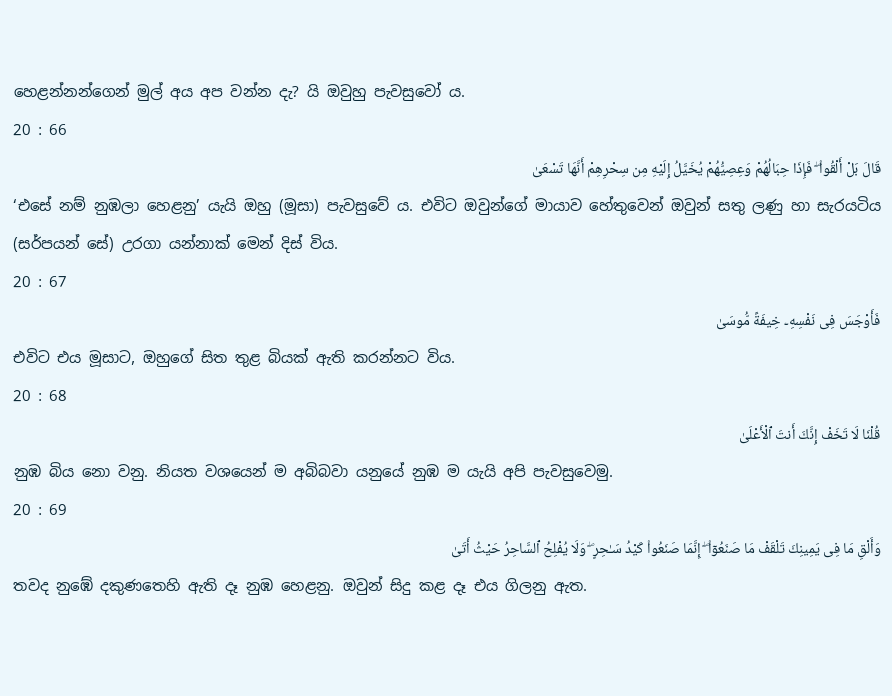හෙළන්නන්ගෙන් මුල් අය අප වන්න දැ? යි ඔවුහු පැවසුවෝ ය.
20 : 66
قَالَ بَلْ أَلْقُوا۟ ۖ فَإِذَا حِبَالُهُمْ وَعِصِيُّهُمْ يُخَيَّلُ إِلَيْهِ مِن سِحْرِهِمْ أَنَّهَا تَسْعَىٰ
‘එසේ නම් නුඹලා හෙළනු’ යැයි ඔහු (මූසා) පැවසුවේ ය. එවිට ඔවුන්ගේ මායාව හේතුවෙන් ඔවුන් සතු ලණු හා සැරයටිය (සර්පයන් සේ) උරගා යන්නාක් මෙන් දිස් විය.
20 : 67
فَأَوْجَسَ فِى نَفْسِهِۦ خِيفَةً مُّوسَىٰ
එවිට එය මූසාට, ඔහුගේ සිත තුළ බියක් ඇති කරන්නට විය.
20 : 68
قُلْنَا لَا تَخَفْ إِنَّكَ أَنتَ ٱلْأَعْلَىٰ
නුඹ බිය නො වනු. නියත වශයෙන් ම අබිබවා යනුයේ නුඹ ම යැයි අපි පැවසුවෙමු.
20 : 69
وَأَلْقِ مَا فِى يَمِينِكَ تَلْقَفْ مَا صَنَعُوٓا۟ ۖ إِنَّمَا صَنَعُوا۟ كَيْدُ سَـٰحِرٍ ۖ وَلَا يُفْلِحُ ٱلسَّاحِرُ حَيْثُ أَتَىٰ
තවද නුඹේ දකුණතෙහි ඇති දෑ නුඹ හෙළනු. ඔවුන් සිදු කළ දෑ එය ගිලනු ඇත.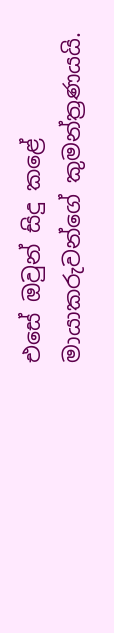එසේ ඔවුන් සිදු කළේ මායාකරුවන්ගේ කුමන්ත්‍රණයයි.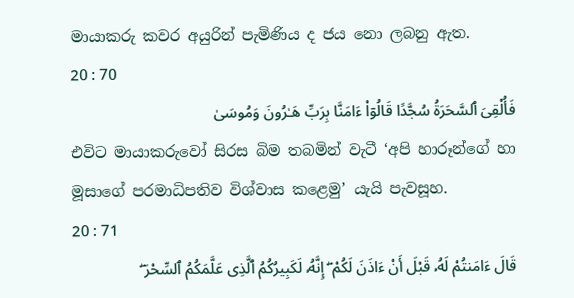මායාකරු කවර අයුරින් පැමිණිය ද ජය නො ලබනු ඇත.
20 : 70
فَأُلْقِىَ ٱلسَّحَرَةُ سُجَّدًا قَالُوٓا۟ ءَامَنَّا بِرَبِّ هَـٰرُونَ وَمُوسَىٰ
එවිට මායාකරුවෝ සිරස බිම තබමින් වැටී ‘අපි හාරූන්ගේ හා මූසාගේ පරමාධිපතිව විශ්වාස කළෙමු’ යැයි පැවසූහ.
20 : 71
قَالَ ءَامَنتُمْ لَهُۥ قَبْلَ أَنْ ءَاذَنَ لَكُمْ ۖ إِنَّهُۥ لَكَبِيرُكُمُ ٱلَّذِى عَلَّمَكُمُ ٱلسِّحْرَ ۖ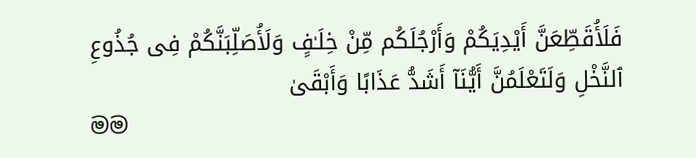فَلَأُقَطِّعَنَّ أَيْدِيَكُمْ وَأَرْجُلَكُم مِّنْ خِلَـٰفٍ وَلَأُصَلِّبَنَّكُمْ فِى جُذُوعِ ٱلنَّخْلِ وَلَتَعْلَمُنَّ أَيُّنَآ أَشَدُّ عَذَابًا وَأَبْقَىٰ
මම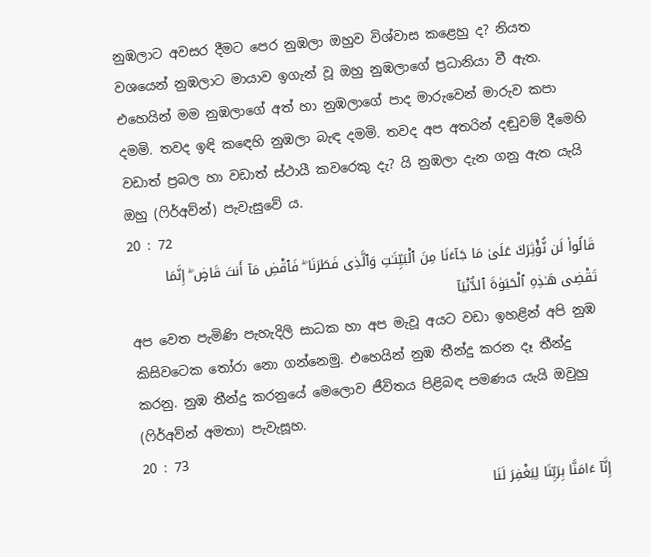නුඹලාට අවසර දීමට පෙර නුඹලා ඔහුව විශ්වාස කළෙහු ද? නියත වශයෙන් නුඹලාට මායාව ඉගැන් වූ ඔහු නුඹලාගේ ප්‍රධානියා වී ඇත. එහෙයින් මම නුඹලාගේ අත් හා නුඹලාගේ පාද මාරුවෙන් මාරුව කපා දමමි. තවද ඉඳි කඳෙහි නුඹලා බැඳ දමමි. තවද අප අතරින් දඬුවම් දීමෙහි වඩාත් ප්‍රබල හා වඩාත් ස්ථායී කවරෙකු දැ? යි නුඹලා දැන ගනු ඇත යැයි ඔහු (ෆිර්අව්න්) පැවැසුවේ ය.
20 : 72
قَالُوا۟ لَن نُّؤْثِرَكَ عَلَىٰ مَا جَآءَنَا مِنَ ٱلْبَيِّنَـٰتِ وَٱلَّذِى فَطَرَنَا ۖ فَٱقْضِ مَآ أَنتَ قَاضٍ ۖ إِنَّمَا تَقْضِى هَـٰذِهِ ٱلْحَيَوٰةَ ٱلدُّنْيَآ
අප වෙත පැමිණි පැහැදිලි සාධක හා අප මැවූ අයට වඩා ඉහළින් අපි නුඹ කිසිවටෙක තෝරා නො ගන්නෙමු. එහෙයින් නුඹ තීන්දු කරන දෑ තීන්දු කරනු. නුඹ තීන්දු කරනුයේ මෙලොව ජීවිතය පිළිබඳ පමණය යැයි ඔවුහු (ෆිර්අව්න් අමතා) පැවැසූහ.
20 : 73
إِنَّآ ءَامَنَّا بِرَبِّنَا لِيَغْفِرَ لَنَا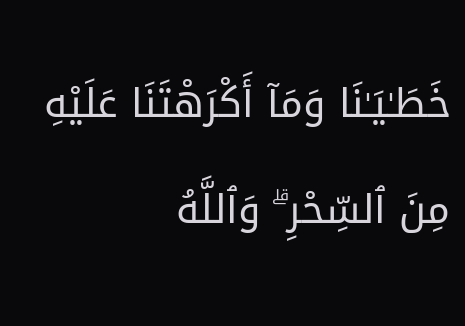خَطَـٰيَـٰنَا وَمَآ أَكْرَهْتَنَا عَلَيْهِ مِنَ ٱلسِّحْرِ ۗ وَٱللَّهُ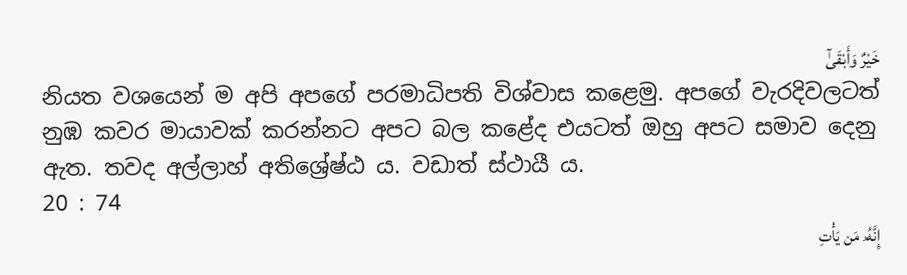خَيْرٌ وَأَبْقَىٰٓ
නියත වශයෙන් ම අපි අපගේ පරමාධිපති විශ්වාස කළෙමු. අපගේ වැරදිවලටත් නුඹ කවර මායාවක් කරන්නට අපට බල කළේද එයටත් ඔහු අපට සමාව දෙනු ඇත. තවද අල්ලාහ් අතිශ්‍රේෂ්ඨ ය. වඩාත් ස්ථායී ය.
20 : 74
إِنَّهُۥ مَن يَأْتِ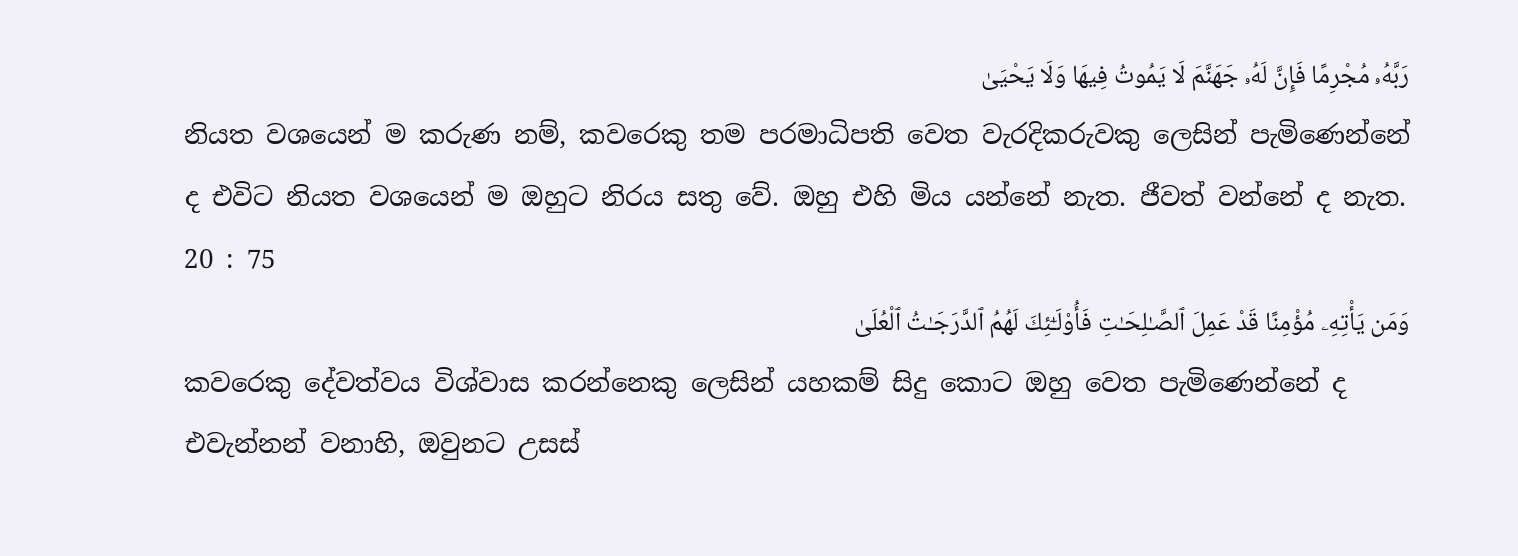رَبَّهُۥ مُجْرِمًا فَإِنَّ لَهُۥ جَهَنَّمَ لَا يَمُوتُ فِيهَا وَلَا يَحْيَىٰ
නියත වශයෙන් ම කරුණ නම්, කවරෙකු තම පරමාධිපති වෙත වැරදිකරුවකු ලෙසින් පැමිණෙන්නේ ද එවිට නියත වශයෙන් ම ඔහුට නිරය සතු වේ. ඔහු එහි මිය යන්නේ නැත. ජීවත් වන්නේ ද නැත.
20 : 75
وَمَن يَأْتِهِۦ مُؤْمِنًا قَدْ عَمِلَ ٱلصَّـٰلِحَـٰتِ فَأُو۟لَـٰٓئِكَ لَهُمُ ٱلدَّرَجَـٰتُ ٱلْعُلَىٰ
කවරෙකු දේවත්වය විශ්වාස කරන්නෙකු ලෙසින් යහකම් සිදු කොට ඔහු වෙත පැමිණෙන්නේ ද එවැන්නන් වනාහි, ඔවුනට උසස්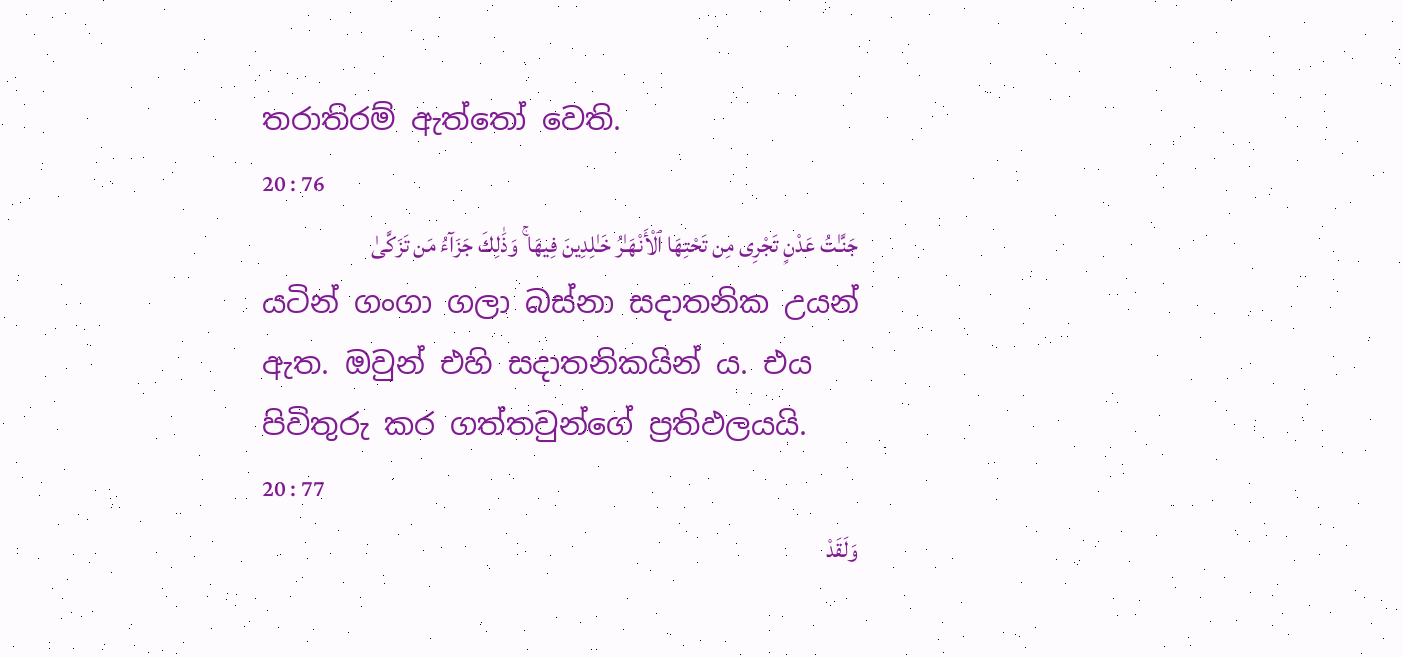තරාතිරම් ඇත්තෝ වෙති.
20 : 76
جَنَّـٰتُ عَدْنٍ تَجْرِى مِن تَحْتِهَا ٱلْأَنْهَـٰرُ خَـٰلِدِينَ فِيهَا ۚ وَذَٰلِكَ جَزَآءُ مَن تَزَكَّىٰ
යටින් ගංගා ගලා බස්නා සදාතනික උයන් ඇත. ඔවුන් එහි සදාතනිකයින් ය. එය පිවිතුරු කර ගත්තවුන්ගේ ප්‍රතිඵලයයි.
20 : 77
وَلَقَدْ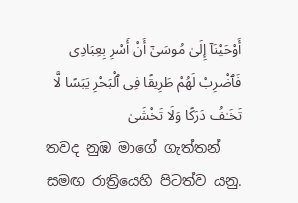أَوْحَيْنَآ إِلَىٰ مُوسَىٰٓ أَنْ أَسْرِ بِعِبَادِى فَٱضْرِبْ لَهُمْ طَرِيقًا فِى ٱلْبَحْرِ يَبَسًا لَّا تَخَـٰفُ دَرَكًا وَلَا تَخْشَىٰ
තවද නුඹ මාගේ ගැත්තන් සමඟ රාත්‍රියෙහි පිටත්ව යනු.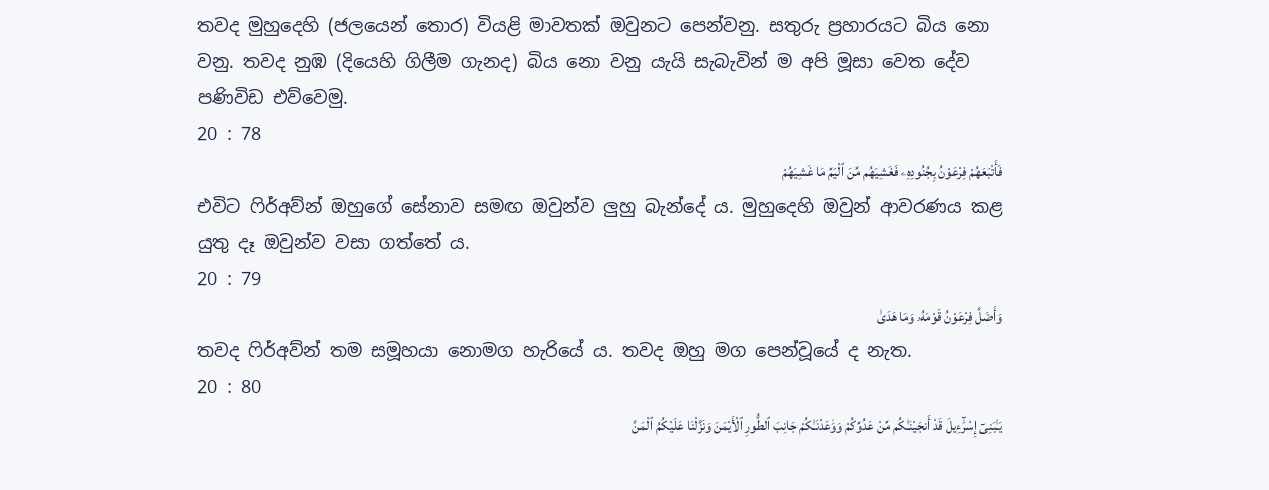තවද මුහුදෙහි (ජලයෙන් තොර) වියළි මාවතක් ඔවුනට පෙන්වනු. සතුරු ප්‍රහාරයට බිය නො වනු. තවද නුඹ (දියෙහි ගිලීම ගැනද) බිය නො වනු යැයි සැබැවින් ම අපි මූසා වෙත දේව පණිවිඩ එව්වෙමු.
20 : 78
فَأَتْبَعَهُمْ فِرْعَوْنُ بِجُنُودِهِۦ فَغَشِيَهُم مِّنَ ٱلْيَمِّ مَا غَشِيَهُمْ
එවිට ෆිර්අව්න් ඔහුගේ සේනාව සමඟ ඔවුන්ව ලුහු බැන්දේ ය. මුහුදෙහි ඔවුන් ආවරණය කළ යුතු දෑ ඔවුන්ව වසා ගත්තේ ය.
20 : 79
وَأَضَلَّ فِرْعَوْنُ قَوْمَهُۥ وَمَا هَدَىٰ
තවද ෆිර්අව්න් තම සමූහයා නොමග හැරියේ ය. තවද ඔහු මග පෙන්වූයේ ද නැත.
20 : 80
يَـٰبَنِىٓ إِسْرَٰٓءِيلَ قَدْ أَنجَيْنَـٰكُم مِّنْ عَدُوِّكُمْ وَوَٰعَدْنَـٰكُمْ جَانِبَ ٱلطُّورِ ٱلْأَيْمَنَ وَنَزَّلْنَا عَلَيْكُمُ ٱلْمَنَّ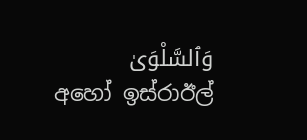وَٱلسَّلْوَىٰ
අහෝ ඉස්රාඊල්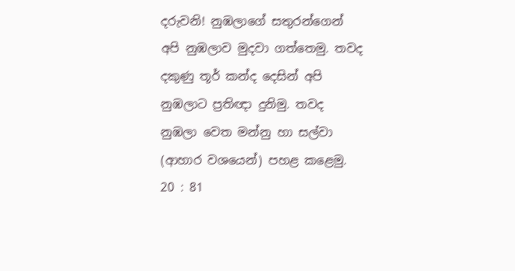දරුවනි! නුඹලාගේ සතුරන්ගෙන් අපි නුඹලාව මුදවා ගත්තෙමු. තවද දකුණු තූර් කන්ද දෙසින් අපි නුඹලාට ප්‍රතිඥා දුනිමු. තවද නුඹලා වෙත මන්නු හා සල්වා (ආහාර වශයෙන්) පහළ කළෙමු.
20 : 81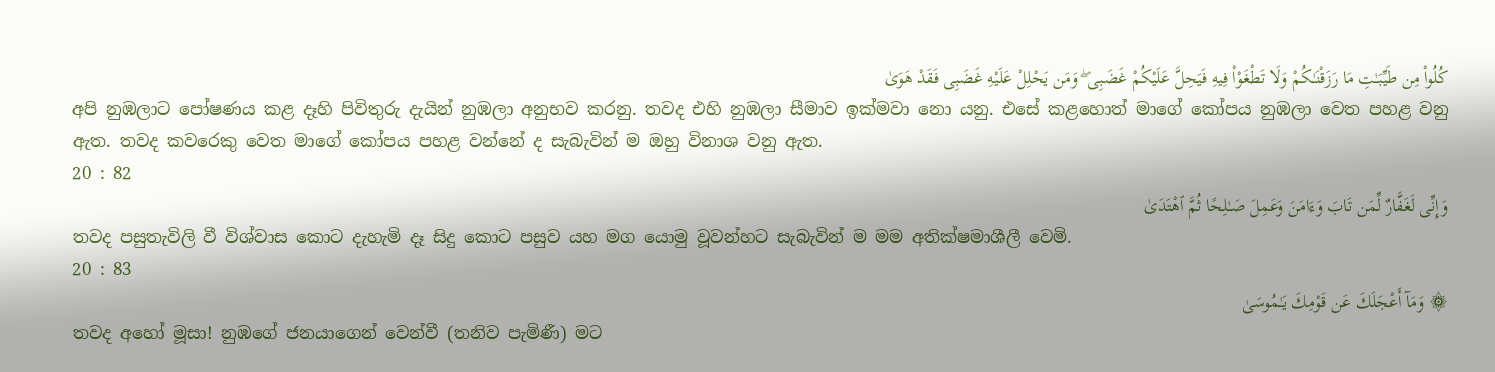كُلُوا۟ مِن طَيِّبَـٰتِ مَا رَزَقْنَـٰكُمْ وَلَا تَطْغَوْا۟ فِيهِ فَيَحِلَّ عَلَيْكُمْ غَضَبِى ۖ وَمَن يَحْلِلْ عَلَيْهِ غَضَبِى فَقَدْ هَوَىٰ
අපි නුඹලාට පෝෂණය කළ දෑහි පිවිතුරු දැයින් නුඹලා අනුභව කරනු. තවද එහි නුඹලා සීමාව ඉක්මවා නො යනු. එසේ කළහොත් මාගේ කෝපය නුඹලා වෙත පහළ වනු ඇත. තවද කවරෙකු වෙත මාගේ කෝපය පහළ වන්නේ ද සැබැවින් ම ඔහු විනාශ වනු ඇත.
20 : 82
وَإِنِّى لَغَفَّارٌ لِّمَن تَابَ وَءَامَنَ وَعَمِلَ صَـٰلِحًا ثُمَّ ٱهْتَدَىٰ
තවද පසුතැවිලි වී විශ්වාස කොට දැහැමි දෑ සිදු කොට පසුව යහ මග යොමු වූවන්හට සැබැවින් ම මම අතික්ෂමාශීලී වෙමි.
20 : 83
۞ وَمَآ أَعْجَلَكَ عَن قَوْمِكَ يَـٰمُوسَىٰ
තවද අහෝ මූසා! නුඹගේ ජනයාගෙන් වෙන්වී (තනිව පැමිණී) මට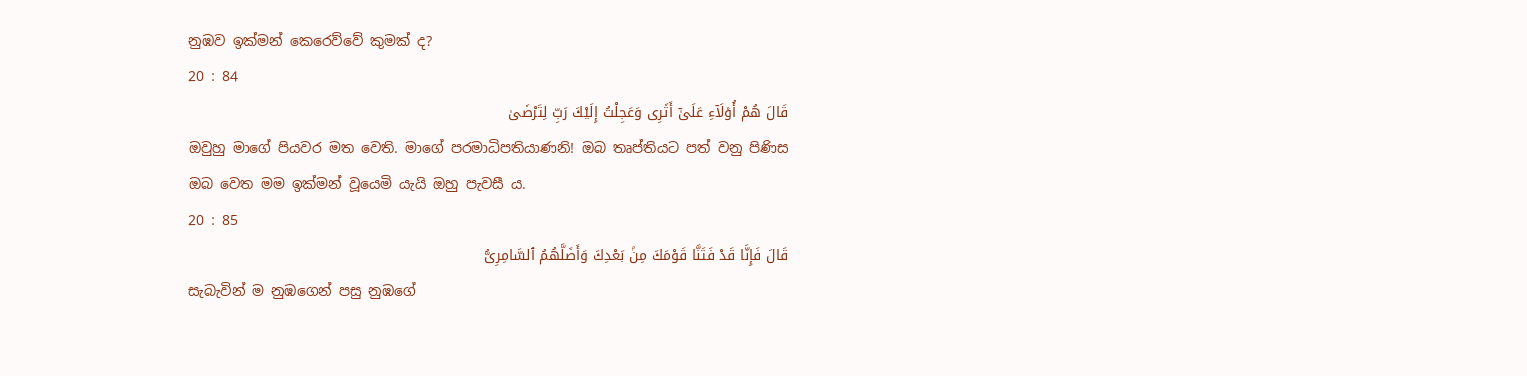නුඹව ඉක්මන් කෙරෙව්වේ කුමක් ද?
20 : 84
قَالَ هُمْ أُو۟لَآءِ عَلَىٰٓ أَثَرِى وَعَجِلْتُ إِلَيْكَ رَبِّ لِتَرْضَىٰ
ඔවුහු මාගේ පියවර මත වෙති. මාගේ පරමාධිපතියාණනි! ඔබ තෘප්තියට පත් වනු පිණිස ඔබ වෙත මම ඉක්මන් වූයෙමි යැයි ඔහු පැවසී ය.
20 : 85
قَالَ فَإِنَّا قَدْ فَتَنَّا قَوْمَكَ مِنۢ بَعْدِكَ وَأَضَلَّهُمُ ٱلسَّامِرِىُّ
සැබැවින් ම නුඹගෙන් පසු නුඹගේ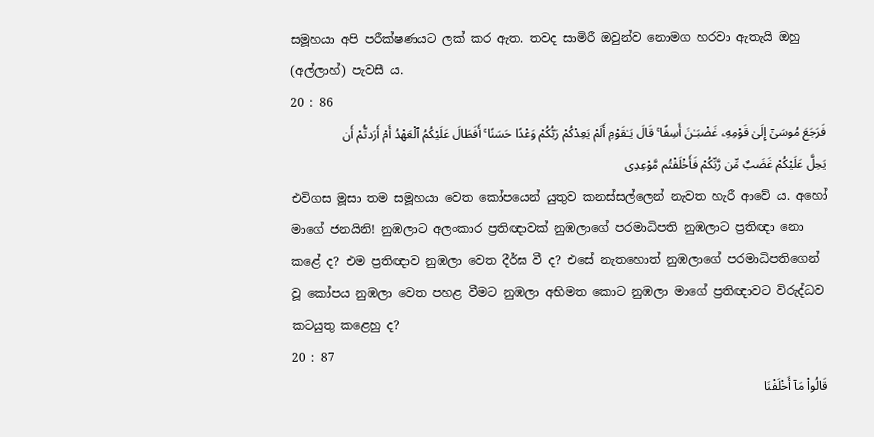සමූහයා අපි පරීක්ෂණයට ලක් කර ඇත. තවද සාමිරී ඔවුන්ව නොමග හරවා ඇතැයි ඔහු (අල්ලාහ්) පැවසී ය.
20 : 86
فَرَجَعَ مُوسَىٰٓ إِلَىٰ قَوْمِهِۦ غَضْبَـٰنَ أَسِفًا ۚ قَالَ يَـٰقَوْمِ أَلَمْ يَعِدْكُمْ رَبُّكُمْ وَعْدًا حَسَنًا ۚ أَفَطَالَ عَلَيْكُمُ ٱلْعَهْدُ أَمْ أَرَدتُّمْ أَن يَحِلَّ عَلَيْكُمْ غَضَبٌ مِّن رَّبِّكُمْ فَأَخْلَفْتُم مَّوْعِدِى
එවිගස මූසා තම සමූහයා වෙත කෝපයෙන් යුතුව කනස්සල්ලෙන් නැවත හැරී ආවේ ය. අහෝ මාගේ ජනයිනි! නුඹලාට අලංකාර ප්‍රතිඥාවක් නුඹලාගේ පරමාධිපති නුඹලාට ප්‍රතිඥා නො කළේ ද? එම ප්‍රතිඥාව නුඹලා වෙත දීර්ඝ වී ද? එසේ නැතහොත් නුඹලාගේ පරමාධිපතිගෙන් වූ කෝපය නුඹලා වෙත පහළ වීමට නුඹලා අභිමත කොට නුඹලා මාගේ ප්‍රතිඥාවට විරුද්ධව කටයුතු කළෙහු ද?
20 : 87
قَالُوا۟ مَآ أَخْلَفْنَا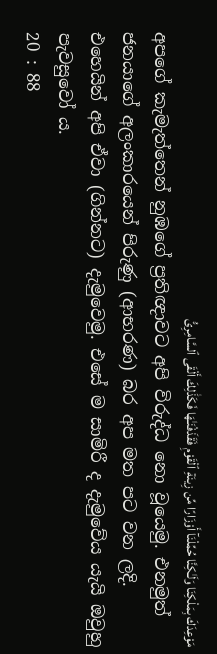مَوْعِدَكَ بِمَلْكِنَا وَلَـٰكِنَّا حُمِّلْنَآ أَوْزَارًا مِّن زِينَةِ ٱلْقَوْمِ فَقَذَفْنَـٰهَا فَكَذَٰلِكَ أَلْقَى ٱلسَّامِرِىُّ
අපගේ කැමැත්තෙන් නුඹගේ ප්‍රතිඥාවට අපි විරුද්ධ නො වූයෙමු. එනමුත් ජනයාගේ අලංකාරයෙන් පිරුණු (ආභරණ) බර අප මත පට වන ලදි. එහෙයින් අපි ඒවා (ගින්නට) දැමුවෙමු. එසේ ම සාමිරී ද දැමුවේය යැයි ඔවුහු පැවසුවෝ ය.
20 : 88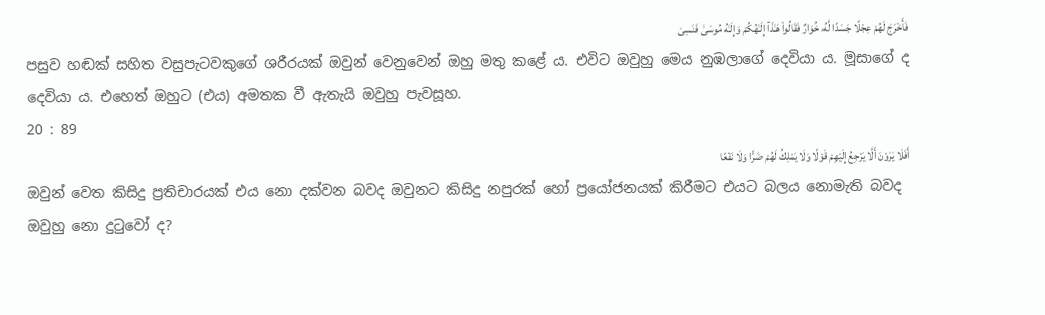فَأَخْرَجَ لَهُمْ عِجْلًا جَسَدًا لَّهُۥ خُوَارٌ فَقَالُوا۟ هَـٰذَآ إِلَـٰهُكُمْ وَإِلَـٰهُ مُوسَىٰ فَنَسِىَ
පසුව හඬක් සහිත වසුපැටවකුගේ ශරීරයක් ඔවුන් වෙනුවෙන් ඔහු මතු කළේ ය. එවිට ඔවුහු මෙය නුඹලාගේ දෙවියා ය. මූසාගේ ද දෙවියා ය. එහෙත් ඔහුට (එය) අමතක වී ඇතැයි ඔවුහු පැවසූහ.
20 : 89
أَفَلَا يَرَوْنَ أَلَّا يَرْجِعُ إِلَيْهِمْ قَوْلًا وَلَا يَمْلِكُ لَهُمْ ضَرًّا وَلَا نَفْعًا
ඔවුන් වෙත කිසිදු ප්‍රතිචාරයක් එය නො දක්වන බවද ඔවුනට කිසිදු නපුරක් හෝ ප්‍රයෝජනයක් කිරීමට එයට බලය නොමැති බවද ඔවුහු නො දුටුවෝ ද?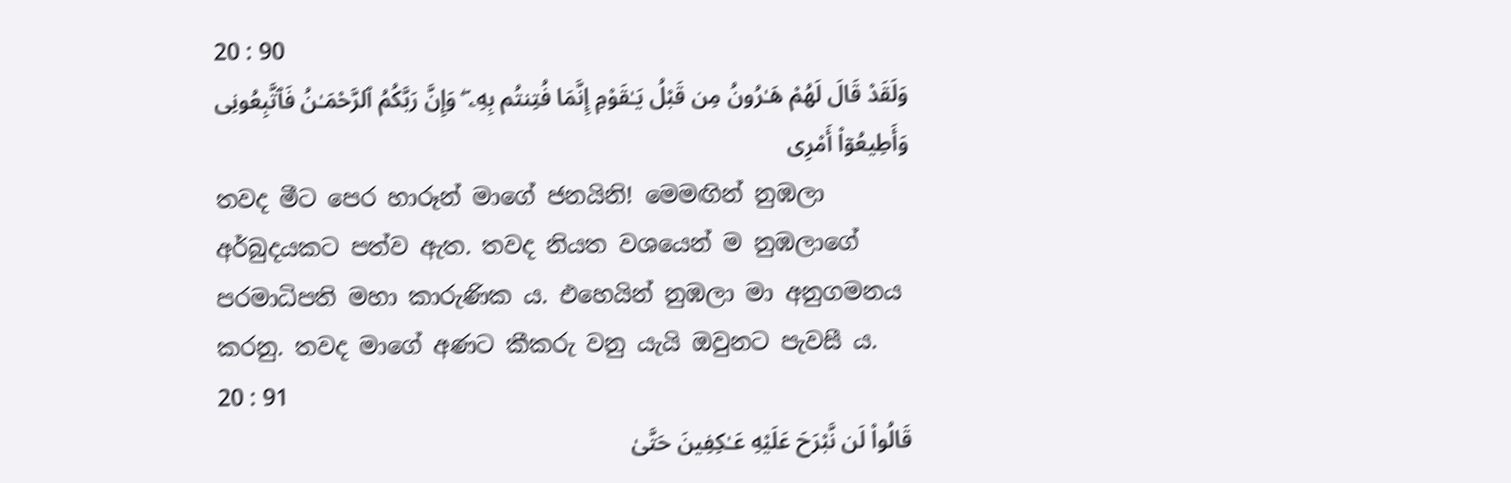20 : 90
وَلَقَدْ قَالَ لَهُمْ هَـٰرُونُ مِن قَبْلُ يَـٰقَوْمِ إِنَّمَا فُتِنتُم بِهِۦ ۖ وَإِنَّ رَبَّكُمُ ٱلرَّحْمَـٰنُ فَٱتَّبِعُونِى وَأَطِيعُوٓا۟ أَمْرِى
තවද මීට පෙර හාරූන් මාගේ ජනයිනි! මෙමඟින් නුඹලා අර්බුදයකට පත්ව ඇත. තවද නියත වශයෙන් ම නුඹලාගේ පරමාධිපති මහා කාරුණික ය. එහෙයින් නුඹලා මා අනුගමනය කරනු. තවද මාගේ අණට කීකරු වනු යැයි ඔවුනට පැවසී ය.
20 : 91
قَالُوا۟ لَن نَّبْرَحَ عَلَيْهِ عَـٰكِفِينَ حَتَّىٰ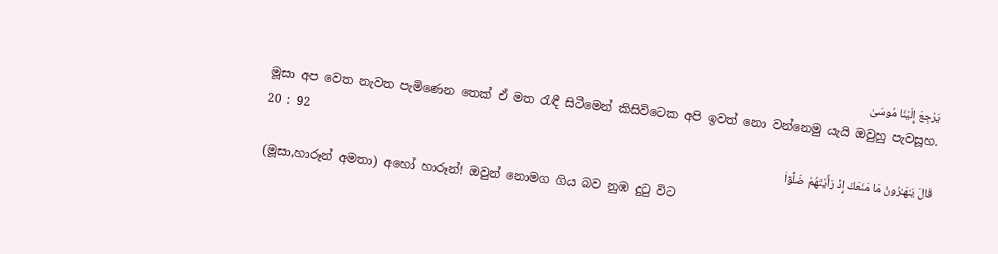يَرْجِعَ إِلَيْنَا مُوسَىٰ
මූසා අප වෙත නැවත පැමිණෙන තෙක් ඒ මත රැඳී සිටීමෙන් කිසිවිටෙක අපි ඉවත් නො වන්නෙමු යැයි ඔවුහු පැවසූහ.
20 : 92
قَالَ يَـٰهَـٰرُونُ مَا مَنَعَكَ إِذْ رَأَيْتَهُمْ ضَلُّوٓا۟
(මූසා,හාරූන් අමතා) අහෝ හාරූන්! ඔවුන් නොමග ගිය බව නුඹ දුටු විට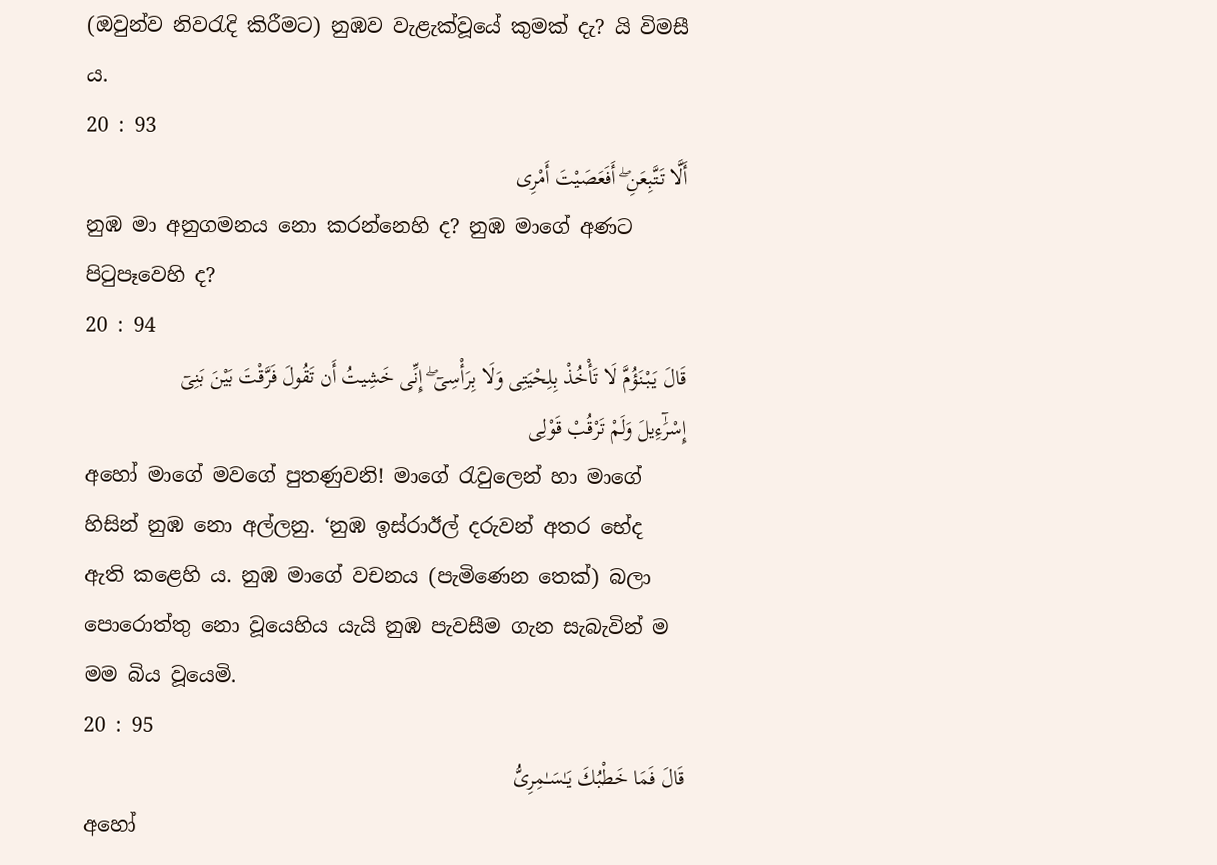(ඔවුන්ව නිවරැදි කිරීමට) නුඹව වැළැක්වූයේ කුමක් දැ? යි විමසී ය.
20 : 93
أَلَّا تَتَّبِعَنِ ۖ أَفَعَصَيْتَ أَمْرِى
නුඹ මා අනුගමනය නො කරන්නෙහි ද? නුඹ මාගේ අණට පිටුපෑවෙහි ද?
20 : 94
قَالَ يَبْنَؤُمَّ لَا تَأْخُذْ بِلِحْيَتِى وَلَا بِرَأْسِىٓ ۖ إِنِّى خَشِيتُ أَن تَقُولَ فَرَّقْتَ بَيْنَ بَنِىٓ إِسْرَٰٓءِيلَ وَلَمْ تَرْقُبْ قَوْلِى
අහෝ මාගේ මවගේ පුතණුවනි! මාගේ රැවුලෙන් හා මාගේ හිසින් නුඹ නො අල්ලනු. ‘නුඹ ඉස්රාඊල් දරුවන් අතර භේද ඇති කළෙහි ය. නුඹ මාගේ වචනය (පැමිණෙන තෙක්) බලා පොරොත්තු නො වූයෙහිය යැයි නුඹ පැවසීම ගැන සැබැවින් ම මම බිය වූයෙමි.
20 : 95
قَالَ فَمَا خَطْبُكَ يَـٰسَـٰمِرِىُّ
අහෝ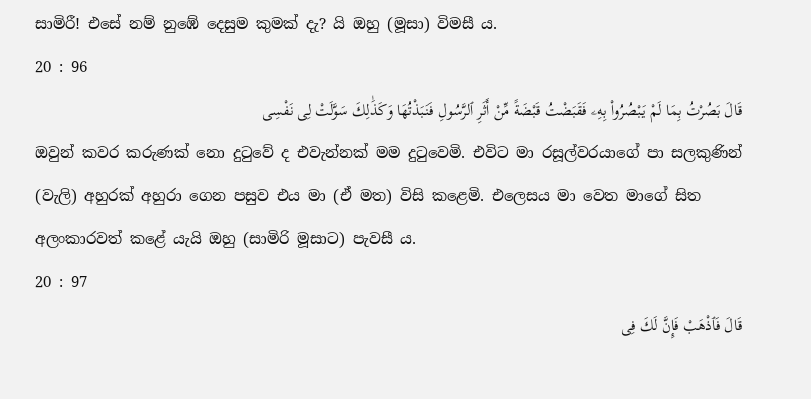සාමිරී! එසේ නම් නුඹේ දෙසුම කුමක් දැ? යි ඔහු (මූසා) විමසී ය.
20 : 96
قَالَ بَصُرْتُ بِمَا لَمْ يَبْصُرُوا۟ بِهِۦ فَقَبَضْتُ قَبْضَةً مِّنْ أَثَرِ ٱلرَّسُولِ فَنَبَذْتُهَا وَكَذَٰلِكَ سَوَّلَتْ لِى نَفْسِى
ඔවුන් කවර කරුණක් නො දුටුවේ ද එවැන්නක් මම දුටුවෙමි. එවිට මා රසූල්වරයාගේ පා සලකුණින් (වැලි) අහුරක් අහුරා ගෙන පසුව එය මා (ඒ මත) විසි කළෙමි. එලෙසය මා වෙත මාගේ සිත අලංකාරවත් කළේ යැයි ඔහු (සාමිරි මූසාට) පැවසී ය.
20 : 97
قَالَ فَٱذْهَبْ فَإِنَّ لَكَ فِى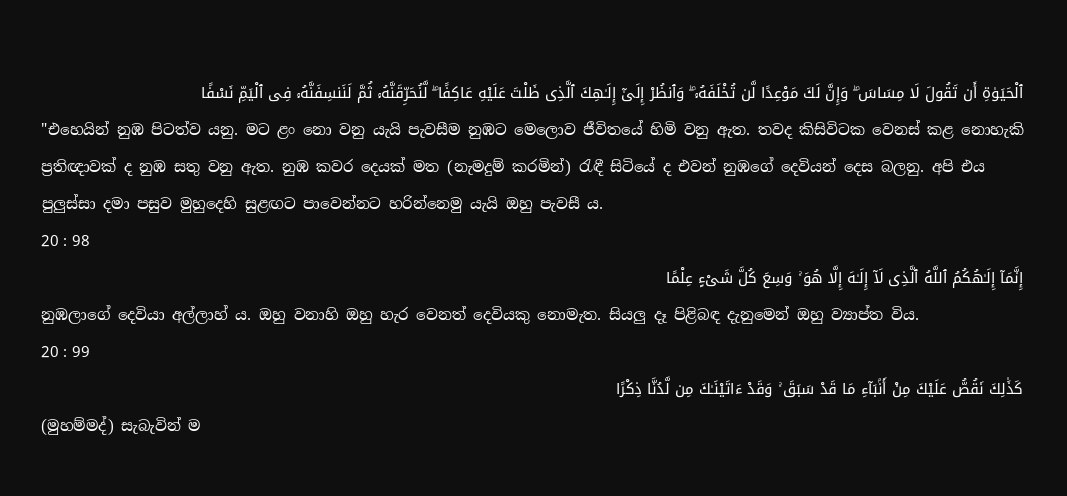ٱلْحَيَوٰةِ أَن تَقُولَ لَا مِسَاسَ ۖ وَإِنَّ لَكَ مَوْعِدًا لَّن تُخْلَفَهُۥ ۖ وَٱنظُرْ إِلَىٰٓ إِلَـٰهِكَ ٱلَّذِى ظَلْتَ عَلَيْهِ عَاكِفًا ۖ لَّنُحَرِّقَنَّهُۥ ثُمَّ لَنَنسِفَنَّهُۥ فِى ٱلْيَمِّ نَسْفًا
"එහෙයින් නුඹ පිටත්ව යනු. මට ළං නො වනු යැයි පැවසීම නුඹට මෙලොව ජීවිතයේ හිමි වනු ඇත. තවද කිසිවිටක වෙනස් කළ නොහැකි ප්‍රතිඥාවක් ද නුඹ සතු වනු ඇත. නුඹ කවර දෙයක් මත (නැමදුම් කරමින්) රැඳී සිටියේ ද එවන් නුඹගේ දෙවියන් දෙස බලනු. අපි එය පුලුස්සා දමා පසුව මුහුදෙහි සුළඟට පාවෙන්නට හරින්නෙමු යැයි ඔහු පැවසී ය.
20 : 98
إِنَّمَآ إِلَـٰهُكُمُ ٱللَّهُ ٱلَّذِى لَآ إِلَـٰهَ إِلَّا هُوَ ۚ وَسِعَ كُلَّ شَىْءٍ عِلْمًا
නුඹලාගේ දෙවියා අල්ලාහ් ය. ඔහු වනාහි ඔහු හැර වෙනත් දෙවියකු නොමැත. සියලු දෑ පිළිබඳ දැනුමෙන් ඔහු ව්‍යාප්ත විය.
20 : 99
كَذَٰلِكَ نَقُصُّ عَلَيْكَ مِنْ أَنۢبَآءِ مَا قَدْ سَبَقَ ۚ وَقَدْ ءَاتَيْنَـٰكَ مِن لَّدُنَّا ذِكْرًا
(මුහම්මද්) සැබැවින් ම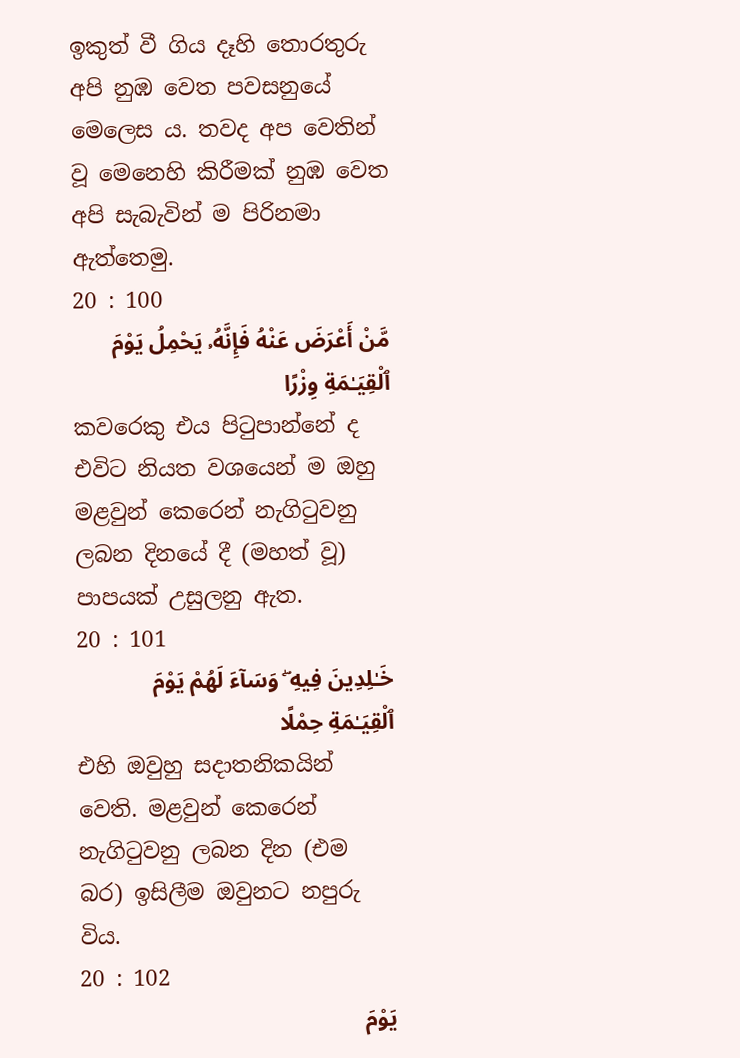ඉකුත් වී ගිය දෑහි තොරතුරු අපි නුඹ වෙත පවසනුයේ මෙලෙස ය. තවද අප වෙතින් වූ මෙනෙහි කිරීමක් නුඹ වෙත අපි සැබැවින් ම පිරිනමා ඇත්තෙමු.
20 : 100
مَّنْ أَعْرَضَ عَنْهُ فَإِنَّهُۥ يَحْمِلُ يَوْمَ ٱلْقِيَـٰمَةِ وِزْرًا
කවරෙකු එය පිටුපාන්නේ ද එවිට නියත වශයෙන් ම ඔහු මළවුන් කෙරෙන් නැගිටුවනු ලබන දිනයේ දී (මහත් වූ) පාපයක් උසුලනු ඇත.
20 : 101
خَـٰلِدِينَ فِيهِ ۖ وَسَآءَ لَهُمْ يَوْمَ ٱلْقِيَـٰمَةِ حِمْلًا
එහි ඔවුහු සදාතනිකයින් වෙති. මළවුන් කෙරෙන් නැගිටුවනු ලබන දින (එම බර) ඉසිලීම ඔවුනට නපුරු විය.
20 : 102
يَوْمَ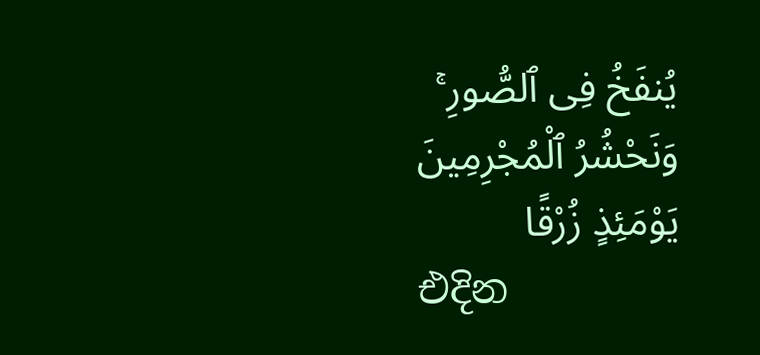يُنفَخُ فِى ٱلصُّورِ ۚ وَنَحْشُرُ ٱلْمُجْرِمِينَ يَوْمَئِذٍ زُرْقًا
එදින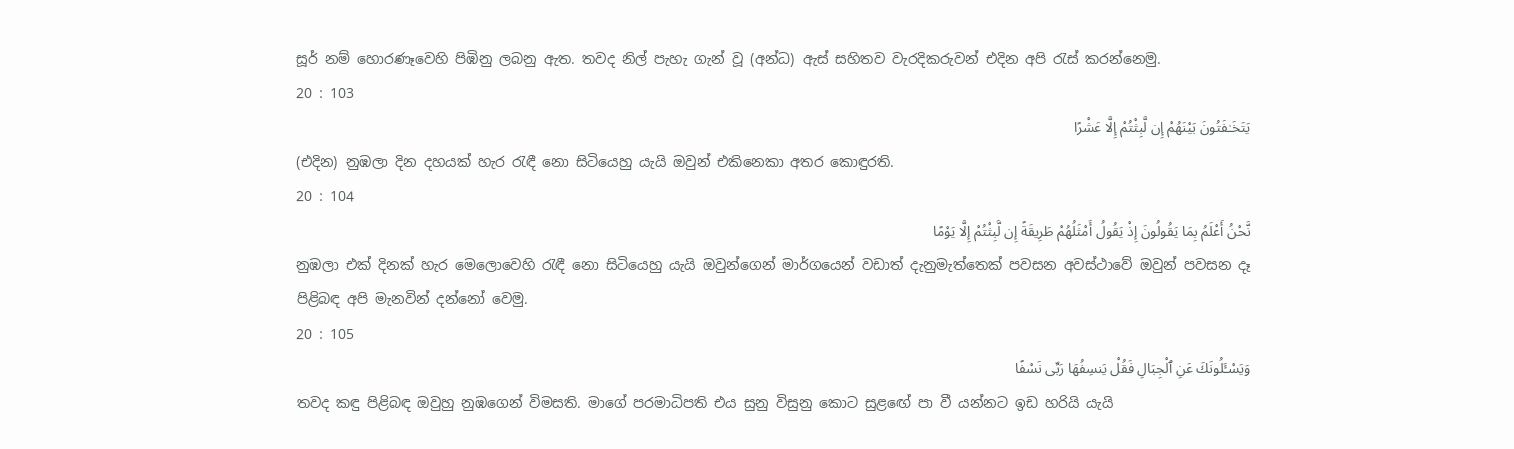සූර් නම් හොරණෑවෙහි පිඹිනු ලබනු ඇත. තවද නිල් පැහැ ගැන් වූ (අන්ධ) ඇස් සහිතව වැරදිකරුවන් එදින අපි රැස් කරන්නෙමු.
20 : 103
يَتَخَـٰفَتُونَ بَيْنَهُمْ إِن لَّبِثْتُمْ إِلَّا عَشْرًا
(එදින) නුඹලා දින දහයක් හැර රැඳී නො සිටියෙහු යැයි ඔවුන් එකිනෙකා අතර කොඳුරති.
20 : 104
نَّحْنُ أَعْلَمُ بِمَا يَقُولُونَ إِذْ يَقُولُ أَمْثَلُهُمْ طَرِيقَةً إِن لَّبِثْتُمْ إِلَّا يَوْمًا
නුඹලා එක් දිනක් හැර මෙලොවෙහි රැඳී නො සිටියෙහු යැයි ඔවුන්ගෙන් මාර්ගයෙන් වඩාත් දැනුමැත්තෙක් පවසන අවස්ථාවේ ඔවුන් පවසන දෑ පිළිබඳ අපි මැනවින් දන්නෝ වෙමු.
20 : 105
وَيَسْـَٔلُونَكَ عَنِ ٱلْجِبَالِ فَقُلْ يَنسِفُهَا رَبِّى نَسْفًا
තවද කඳු පිළිබඳ ඔවුහු නුඹගෙන් විමසති. මාගේ පරමාධිපති එය සුනු විසුනු කොට සුළඟේ පා වී යන්නට ඉඩ හරියි යැයි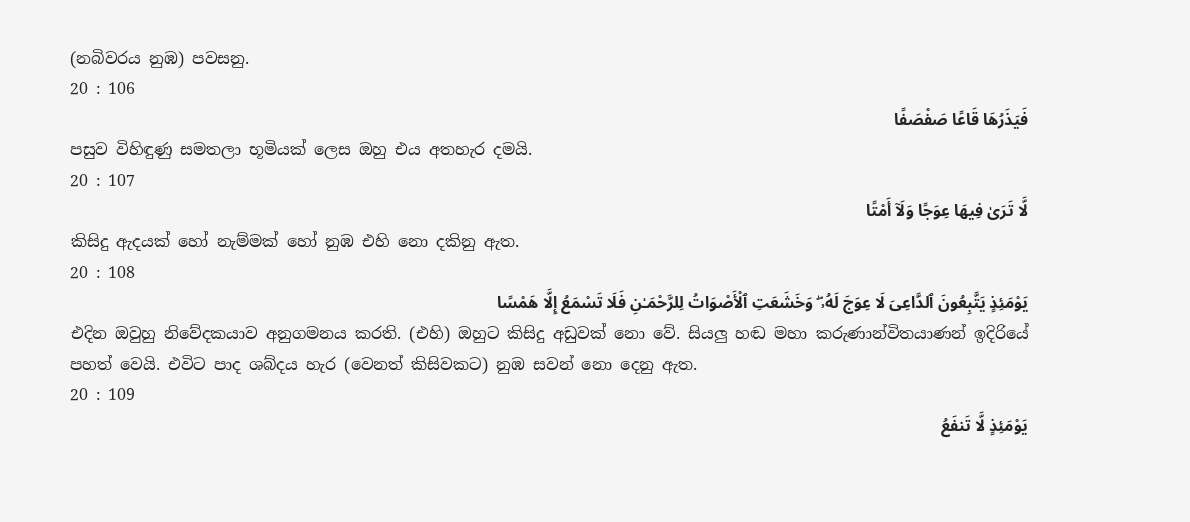(නබිවරය නුඹ) පවසනු.
20 : 106
فَيَذَرُهَا قَاعًا صَفْصَفًا
පසුව විහිඳුණු සමතලා භූමියක් ලෙස ඔහු එය අතහැර දමයි.
20 : 107
لَّا تَرَىٰ فِيهَا عِوَجًا وَلَآ أَمْتًا
කිසිදු ඇදයක් හෝ නැම්මක් හෝ නුඹ එහි නො දකිනු ඇත.
20 : 108
يَوْمَئِذٍ يَتَّبِعُونَ ٱلدَّاعِىَ لَا عِوَجَ لَهُۥ ۖ وَخَشَعَتِ ٱلْأَصْوَاتُ لِلرَّحْمَـٰنِ فَلَا تَسْمَعُ إِلَّا هَمْسًا
එදින ඔවුහු නිවේදකයාව අනුගමනය කරති. (එහි) ඔහුට කිසිදු අඩුවක් නො වේ. සියලු හඬ මහා කරුණාන්විතයාණන් ඉදිරියේ පහත් වෙයි. එවිට පාද ශබ්දය හැර (වෙනත් කිසිවකට) නුඹ සවන් නො දෙනු ඇත.
20 : 109
يَوْمَئِذٍ لَّا تَنفَعُ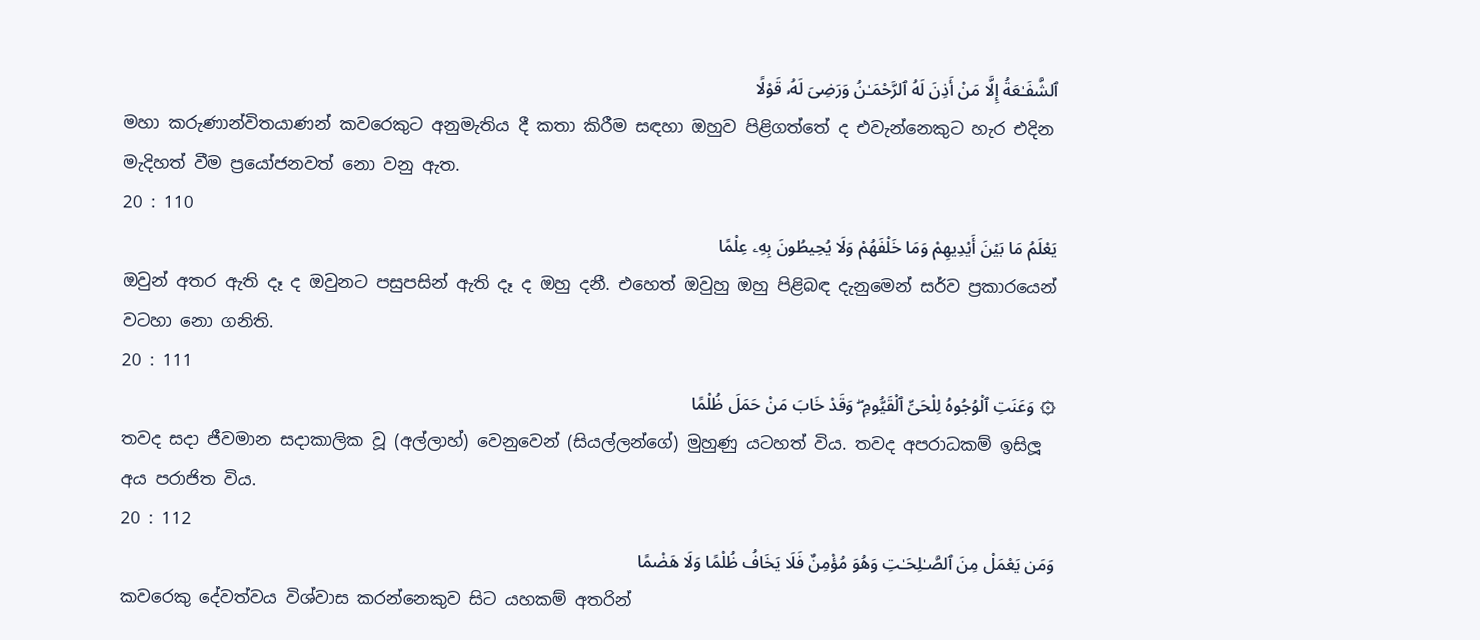ٱلشَّفَـٰعَةُ إِلَّا مَنْ أَذِنَ لَهُ ٱلرَّحْمَـٰنُ وَرَضِىَ لَهُۥ قَوْلًا
මහා කරුණාන්විතයාණන් කවරෙකුට අනුමැතිය දී කතා කිරීම සඳහා ඔහුව පිළිගත්තේ ද එවැන්නෙකුට හැර එදින මැදිහත් වීම ප්‍රයෝජනවත් නො වනු ඇත.
20 : 110
يَعْلَمُ مَا بَيْنَ أَيْدِيهِمْ وَمَا خَلْفَهُمْ وَلَا يُحِيطُونَ بِهِۦ عِلْمًا
ඔවුන් අතර ඇති දෑ ද ඔවුනට පසුපසින් ඇති දෑ ද ඔහු දනී. එහෙත් ඔවුහු ඔහු පිළිබඳ දැනුමෙන් සර්ව ප්‍රකාරයෙන් වටහා නො ගනිති.
20 : 111
۞ وَعَنَتِ ٱلْوُجُوهُ لِلْحَىِّ ٱلْقَيُّومِ ۖ وَقَدْ خَابَ مَنْ حَمَلَ ظُلْمًا
තවද සදා ජීවමාන සදාකාලික වූ (අල්ලාහ්) වෙනුවෙන් (සියල්ලන්ගේ) මුහුණු යටහත් විය. තවද අපරාධකම් ඉසිලූ අය පරාජිත විය.
20 : 112
وَمَن يَعْمَلْ مِنَ ٱلصَّـٰلِحَـٰتِ وَهُوَ مُؤْمِنٌ فَلَا يَخَافُ ظُلْمًا وَلَا هَضْمًا
කවරෙකු දේවත්වය විශ්වාස කරන්නෙකුව සිට යහකම් අතරින්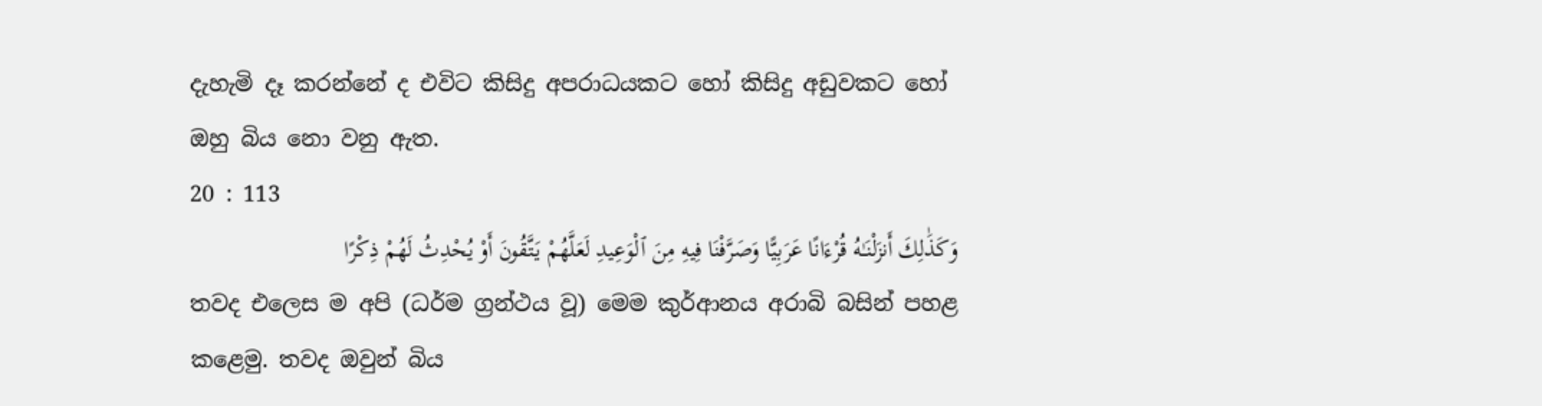දැහැමි දෑ කරන්නේ ද එවිට කිසිදු අපරාධයකට හෝ කිසිදු අඩුවකට හෝ ඔහු බිය නො වනු ඇත.
20 : 113
وَكَذَٰلِكَ أَنزَلْنَـٰهُ قُرْءَانًا عَرَبِيًّا وَصَرَّفْنَا فِيهِ مِنَ ٱلْوَعِيدِ لَعَلَّهُمْ يَتَّقُونَ أَوْ يُحْدِثُ لَهُمْ ذِكْرًا
තවද එලෙස ම අපි (ධර්ම ග්‍රන්ථය වූ) මෙම කුර්ආනය අරාබි බසින් පහළ කළෙමු. තවද ඔවුන් බිය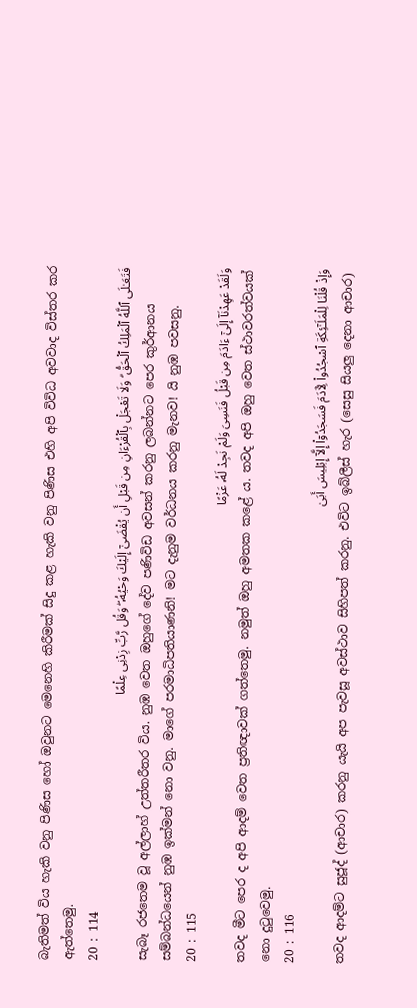බැතිමත් විය හැකි වනු පිණිස හෝ ඔවුනට මෙනෙහි කිරීමක් සිදු කළ හැකි වනු පිණිස එහි අපි විවිධ අවවාද විස්තර කර ඇත්තෙමු.
20 : 114
فَتَعَـٰلَى ٱللَّهُ ٱلْمَلِكُ ٱلْحَقُّ ۗ وَلَا تَعْجَلْ بِٱلْقُرْءَانِ مِن قَبْلِ أَن يُقْضَىٰٓ إِلَيْكَ وَحْيُهُۥ ۖ وَقُل رَّبِّ زِدْنِى عِلْمًا
සැබෑ රජතෙම වූ අල්ලාහ් උත්තරීතර විය. නුඹ වෙත ඔහුගේ දේව පණිවිඩ අවසන් කරනු ලබන්නට පෙර කුර්ආනය සම්බන්ධයෙන් නුඹ ඉක්මන් නො වනු. මාගේ පරමාධිපතියාණනි! මට දැනුම වර්ධනය කරනු මැනව! යි නුඹ පවසනු.
20 : 115
وَلَقَدْ عَهِدْنَآ إِلَىٰٓ ءَادَمَ مِن قَبْلُ فَنَسِىَ وَلَمْ نَجِدْ لَهُۥ عَزْمًا
තවද මීට පෙර ද අපි ආදම් වෙත ප්‍රතිඥාවක් ගත්තෙමු. නමුත් ඔහු අමතක කළේ ය. තවද අපි ඔහු වෙත ස්ථාවරත්වයක් නො දුටුවෙමු.
20 : 116
وَإِذْ قُلْنَا لِلْمَلَـٰٓئِكَةِ ٱسْجُدُوا۟ لِـَٔادَمَ فَسَجَدُوٓا۟ إِلَّآ إِبْلِيسَ أَبَىٰ
තවද ආදම්ට සුජූද් (ආචාර) කරනු යැයි අප පැවසූ අවස්ථාව සිහිපත් කරනු. එවිට ඉබ්ලීස් හැර (සෙසු සියලු දෙනා ආචාර)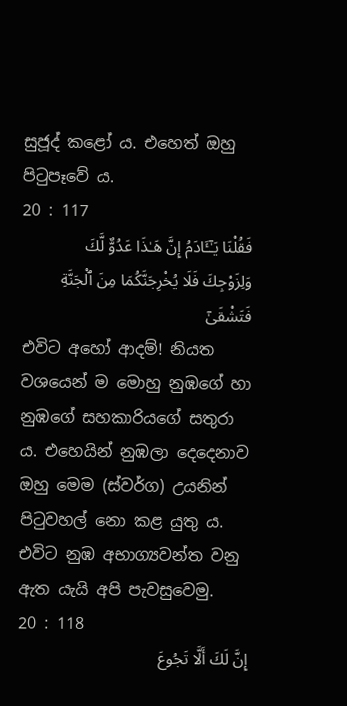සුජූද් කළෝ ය. එහෙත් ඔහු පිටුපෑවේ ය.
20 : 117
فَقُلْنَا يَـٰٓـَٔادَمُ إِنَّ هَـٰذَا عَدُوٌّ لَّكَ وَلِزَوْجِكَ فَلَا يُخْرِجَنَّكُمَا مِنَ ٱلْجَنَّةِ فَتَشْقَىٰٓ
එවිට අහෝ ආදම්! නියත වශයෙන් ම මොහු නුඹගේ හා නුඹගේ සහකාරියගේ සතුරා ය. එහෙයින් නුඹලා දෙදෙනාව ඔහු මෙම (ස්වර්ග) උයනින් පිටුවහල් නො කළ යුතු ය. එවිට නුඹ අභාග්‍යවන්ත වනු ඇත යැයි අපි පැවසුවෙමු.
20 : 118
إِنَّ لَكَ أَلَّا تَجُوعَ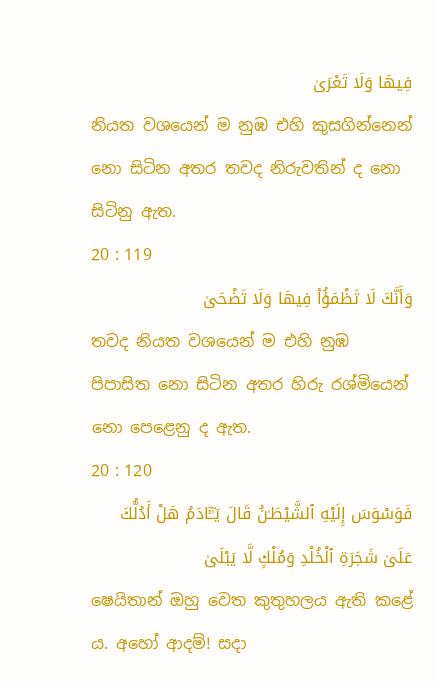فِيهَا وَلَا تَعْرَىٰ
නියත වශයෙන් ම නුඹ එහි කුසගින්නෙන් නො සිටින අතර තවද නිරුවතින් ද නො සිටිනු ඇත.
20 : 119
وَأَنَّكَ لَا تَظْمَؤُا۟ فِيهَا وَلَا تَضْحَىٰ
තවද නියත වශයෙන් ම එහි නුඹ පිපාසිත නො සිටින අතර හිරු රශ්මියෙන් නො පෙළෙනු ද ඇත.
20 : 120
فَوَسْوَسَ إِلَيْهِ ٱلشَّيْطَـٰنُ قَالَ يَـٰٓـَٔادَمُ هَلْ أَدُلُّكَ عَلَىٰ شَجَرَةِ ٱلْخُلْدِ وَمُلْكٍ لَّا يَبْلَىٰ
ෂෙයිතාන් ඔහු වෙත කුතුහලය ඇති කළේ ය. අහෝ ආදම්! සදා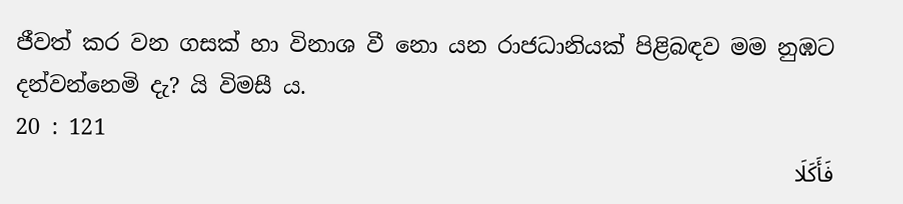ජීවත් කර වන ගසක් හා විනාශ වී නො යන රාජධානියක් පිළිබඳව මම නුඹට දන්වන්නෙමි දැ? යි විමසී ය.
20 : 121
فَأَكَلَا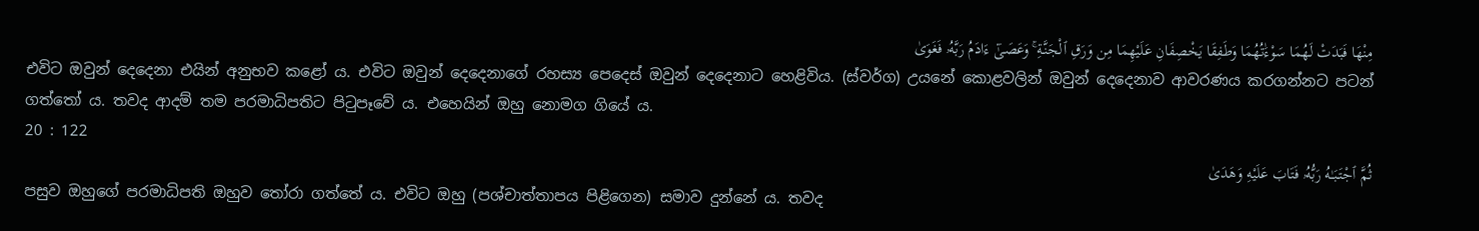مِنْهَا فَبَدَتْ لَهُمَا سَوْءَٰتُهُمَا وَطَفِقَا يَخْصِفَانِ عَلَيْهِمَا مِن وَرَقِ ٱلْجَنَّةِ ۚ وَعَصَىٰٓ ءَادَمُ رَبَّهُۥ فَغَوَىٰ
එවිට ඔවුන් දෙදෙනා එයින් අනුභව කළෝ ය. එවිට ඔවුන් දෙදෙනාගේ රහස්‍ය පෙදෙස් ඔවුන් දෙදෙනාට හෙළිවිය. (ස්වර්ග) උයනේ කොළවලින් ඔවුන් දෙදෙනාව ආවරණය කරගන්නට පටන් ගත්තෝ ය. තවද ආදම් තම පරමාධිපතිට පිටුපෑවේ ය. එහෙයින් ඔහු නොමග ගියේ ය.
20 : 122
ثُمَّ ٱجْتَبَـٰهُ رَبُّهُۥ فَتَابَ عَلَيْهِ وَهَدَىٰ
පසුව ඔහුගේ පරමාධිපති ඔහුව තෝරා ගත්තේ ය. එවිට ඔහු (පශ්චාත්තාපය පිළිගෙන) සමාව දුන්නේ ය. තවද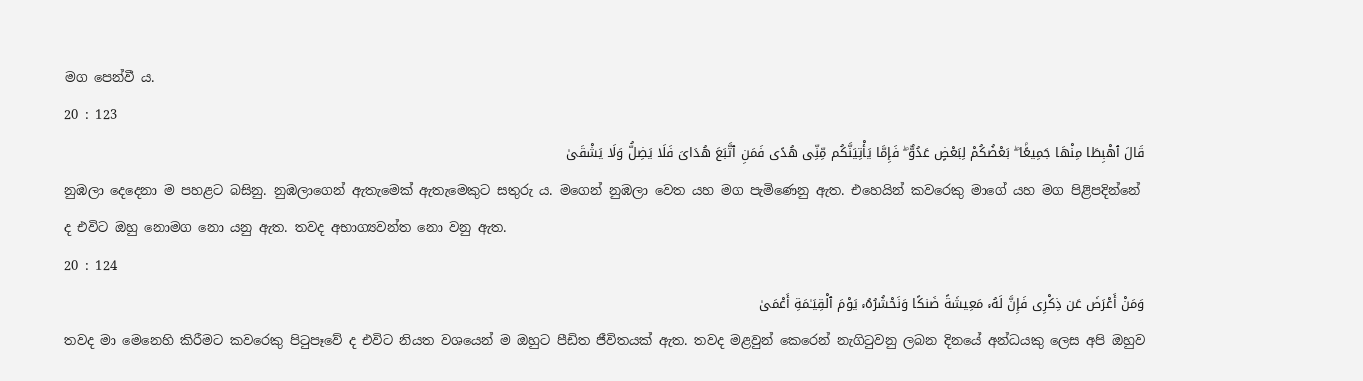මග පෙන්වී ය.
20 : 123
قَالَ ٱهْبِطَا مِنْهَا جَمِيعًۢا ۖ بَعْضُكُمْ لِبَعْضٍ عَدُوٌّ ۖ فَإِمَّا يَأْتِيَنَّكُم مِّنِّى هُدًى فَمَنِ ٱتَّبَعَ هُدَاىَ فَلَا يَضِلُّ وَلَا يَشْقَىٰ
නුඹලා දෙදෙනා ම පහළට බසිනු. නුඹලාගෙන් ඇතැමෙක් ඇතැමෙකුට සතුරු ය. මගෙන් නුඹලා වෙත යහ මග පැමිණෙනු ඇත. එහෙයින් කවරෙකු මාගේ යහ මග පිළිපදින්නේ ද එවිට ඔහු නොමග නො යනු ඇත. තවද අභාග්‍යවන්ත නො වනු ඇත.
20 : 124
وَمَنْ أَعْرَضَ عَن ذِكْرِى فَإِنَّ لَهُۥ مَعِيشَةً ضَنكًا وَنَحْشُرُهُۥ يَوْمَ ٱلْقِيَـٰمَةِ أَعْمَىٰ
තවද මා මෙනෙහි කිරීමට කවරෙකු පිටුපෑවේ ද එවිට නියත වශයෙන් ම ඔහුට පීඩිත ජීවිතයක් ඇත. තවද මළවුන් කෙරෙන් නැගිටුවනු ලබන දිනයේ අන්ධයකු ලෙස අපි ඔහුව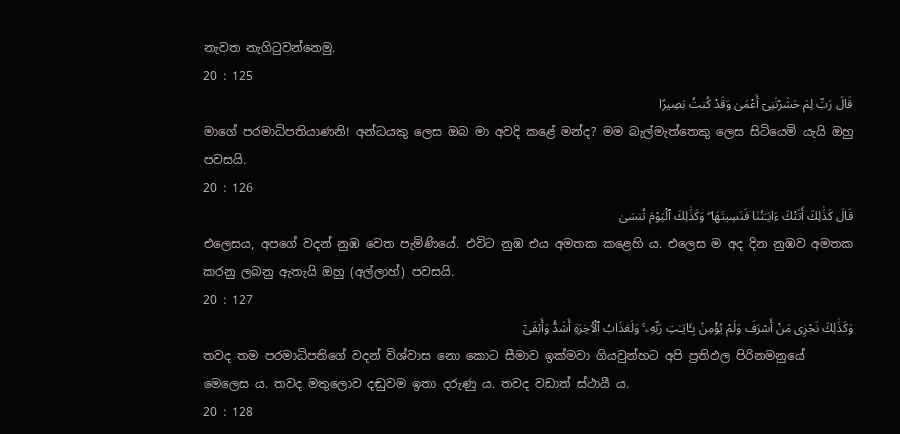නැවත නැගිටුවන්නෙමු.
20 : 125
قَالَ رَبِّ لِمَ حَشَرْتَنِىٓ أَعْمَىٰ وَقَدْ كُنتُ بَصِيرًا
මාගේ පරමාධිපතියාණනි! අන්ධයකු ලෙස ඔබ මා අවදි කළේ මන්ද? මම බැල්මැත්තෙකු ලෙස සිටියෙමි යැයි ඔහු පවසයි.
20 : 126
قَالَ كَذَٰلِكَ أَتَتْكَ ءَايَـٰتُنَا فَنَسِيتَهَا ۖ وَكَذَٰلِكَ ٱلْيَوْمَ تُنسَىٰ
එලෙසය, අපගේ වදන් නුඹ වෙත පැමිණියේ. එවිට නුඹ එය අමතක කළෙහි ය. එලෙස ම අද දින නුඹව අමතක කරනු ලබනු ඇතැයි ඔහු (අල්ලාහ්) පවසයි.
20 : 127
وَكَذَٰلِكَ نَجْزِى مَنْ أَسْرَفَ وَلَمْ يُؤْمِنۢ بِـَٔايَـٰتِ رَبِّهِۦ ۚ وَلَعَذَابُ ٱلْـَٔاخِرَةِ أَشَدُّ وَأَبْقَىٰٓ
තවද තම පරමාධිපතිගේ වදන් විශ්වාස නො කොට සීමාව ඉක්මවා ගියවුන්හට අපි ප්‍රතිඵල පිරිනමනුයේ මෙලෙස ය. තවද මතුලොව දඬුවම ඉතා දරුණු ය. තවද වඩාත් ස්ථායී ය.
20 : 128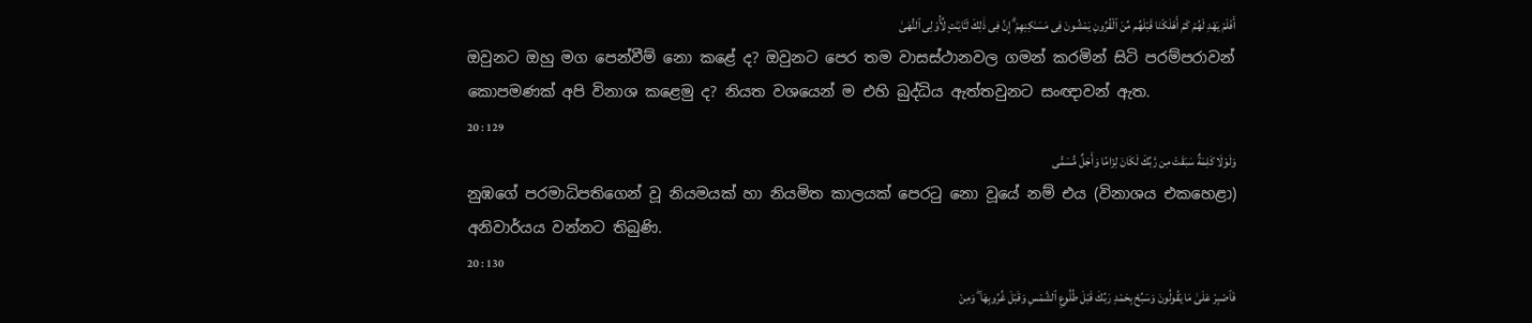أَفَلَمْ يَهْدِ لَهُمْ كَمْ أَهْلَكْنَا قَبْلَهُم مِّنَ ٱلْقُرُونِ يَمْشُونَ فِى مَسَـٰكِنِهِمْ ۗ إِنَّ فِى ذَٰلِكَ لَـَٔايَـٰتٍ لِّأُو۟لِى ٱلنُّهَىٰ
ඔවුනට ඔහු මග පෙන්වීම් නො කළේ ද? ඔවුනට පෙර තම වාසස්ථානවල ගමන් කරමින් සිටි පරම්පරාවන් කොපමණක් අපි විනාශ කළෙමු ද? නියත වශයෙන් ම එහි බුද්ධිය ඇත්තවුනට සංඥාවන් ඇත.
20 : 129
وَلَوْلَا كَلِمَةٌ سَبَقَتْ مِن رَّبِّكَ لَكَانَ لِزَامًا وَأَجَلٌ مُّسَمًّى
නුඹගේ පරමාධිපතිගෙන් වූ නියමයක් හා නියමිත කාලයක් පෙරටු නො වූයේ නම් එය (විනාශය එකහෙළා) අනිවාර්යය වන්නට තිබුණි.
20 : 130
فَٱصْبِرْ عَلَىٰ مَا يَقُولُونَ وَسَبِّحْ بِحَمْدِ رَبِّكَ قَبْلَ طُلُوعِ ٱلشَّمْسِ وَقَبْلَ غُرُوبِهَا ۖ وَمِنْ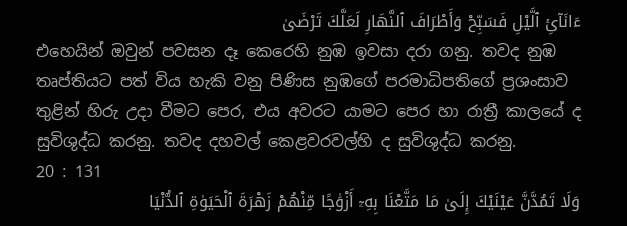ءَانَآئِ ٱلَّيْلِ فَسَبِّحْ وَأَطْرَافَ ٱلنَّهَارِ لَعَلَّكَ تَرْضَىٰ
එහෙයින් ඔවුන් පවසන දෑ කෙරෙහි නුඹ ඉවසා දරා ගනු. තවද නුඹ තෘප්තියට පත් විය හැකි වනු පිණිස නුඹගේ පරමාධිපතිගේ ප්‍රශංසාව තුළින් හිරු උදා වීමට පෙර, එය අවරට යාමට පෙර හා රාත්‍රී කාලයේ ද සුවිශුද්ධ කරනු. තවද දහවල් කෙළවරවල්හි ද සුවිශුද්ධ කරනු.
20 : 131
وَلَا تَمُدَّنَّ عَيْنَيْكَ إِلَىٰ مَا مَتَّعْنَا بِهِۦٓ أَزْوَٰجًا مِّنْهُمْ زَهْرَةَ ٱلْحَيَوٰةِ ٱلدُّنْيَا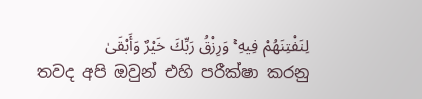لِنَفْتِنَهُمْ فِيهِ ۚ وَرِزْقُ رَبِّكَ خَيْرٌ وَأَبْقَىٰ
තවද අපි ඔවුන් එහි පරීක්ෂා කරනු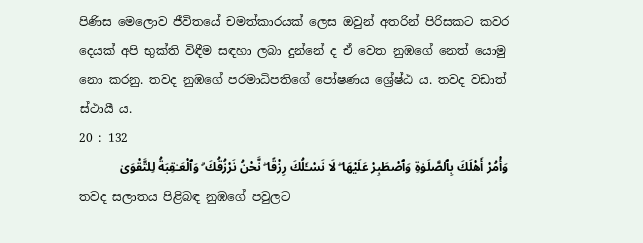පිණිස මෙලොව ජීවිතයේ චමත්කාරයක් ලෙස ඔවුන් අතරින් පිරිසකට කවර දෙයක් අපි භුක්ති විඳීම සඳහා ලබා දුන්නේ ද ඒ වෙත නුඹගේ නෙත් යොමු නො කරනු. තවද නුඹගේ පරමාධිපතිගේ පෝෂණය ශ්‍රේෂ්ඨ ය. තවද වඩාත් ස්ථායී ය.
20 : 132
وَأْمُرْ أَهْلَكَ بِٱلصَّلَوٰةِ وَٱصْطَبِرْ عَلَيْهَا ۖ لَا نَسْـَٔلُكَ رِزْقًا ۖ نَّحْنُ نَرْزُقُكَ ۗ وَٱلْعَـٰقِبَةُ لِلتَّقْوَىٰ
තවද සලාතය පිළිබඳ නුඹගේ පවුලට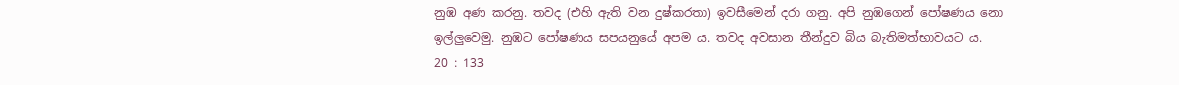නුඹ අණ කරනු. තවද (එහි ඇති වන දුෂ්කරතා) ඉවසීමෙන් දරා ගනු. අපි නුඹගෙන් පෝෂණය නො ඉල්ලුවෙමු. නුඹට පෝෂණය සපයනුයේ අපම ය. තවද අවසාන තීන්දුව බිය බැතිමත්භාවයට ය.
20 : 133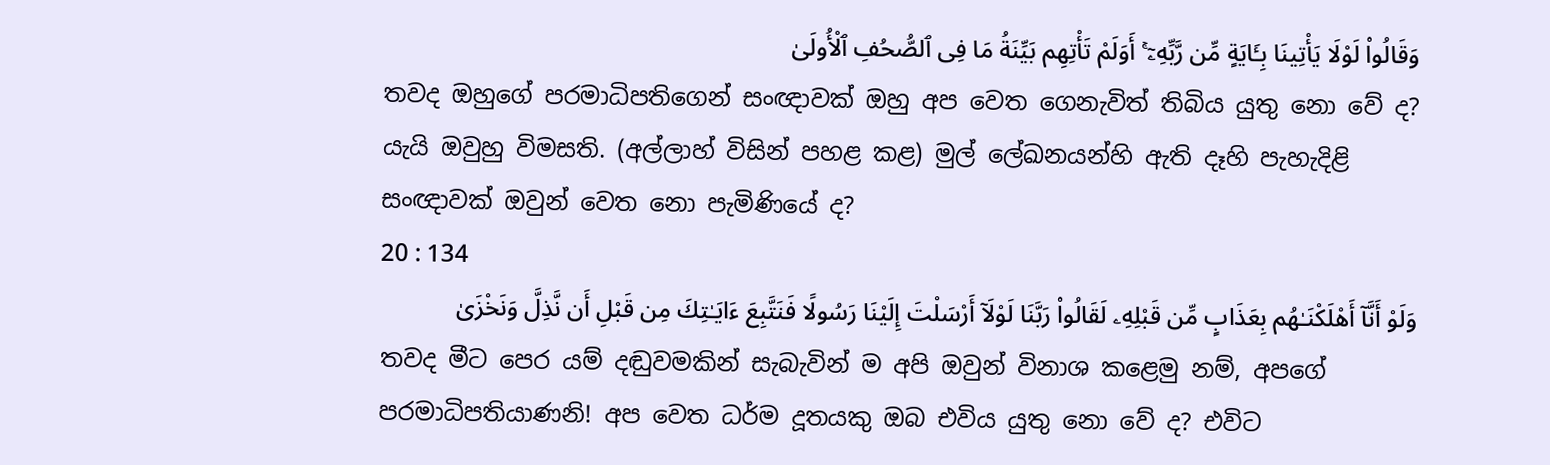وَقَالُوا۟ لَوْلَا يَأْتِينَا بِـَٔايَةٍ مِّن رَّبِّهِۦٓ ۚ أَوَلَمْ تَأْتِهِم بَيِّنَةُ مَا فِى ٱلصُّحُفِ ٱلْأُولَىٰ
තවද ඔහුගේ පරමාධිපතිගෙන් සංඥාවක් ඔහු අප වෙත ගෙනැවිත් තිබිය යුතු නො වේ ද? යැයි ඔවුහු විමසති. (අල්ලාහ් විසින් පහළ කළ) මුල් ලේඛනයන්හි ඇති දෑහි පැහැදිළි සංඥාවක් ඔවුන් වෙත නො පැමිණියේ ද?
20 : 134
وَلَوْ أَنَّآ أَهْلَكْنَـٰهُم بِعَذَابٍ مِّن قَبْلِهِۦ لَقَالُوا۟ رَبَّنَا لَوْلَآ أَرْسَلْتَ إِلَيْنَا رَسُولًا فَنَتَّبِعَ ءَايَـٰتِكَ مِن قَبْلِ أَن نَّذِلَّ وَنَخْزَىٰ
තවද මීට පෙර යම් දඬුවමකින් සැබැවින් ම අපි ඔවුන් විනාශ කළෙමු නම්, අපගේ පරමාධිපතියාණනි! අප වෙත ධර්ම දූතයකු ඔබ එවිය යුතු නො වේ ද? එවිට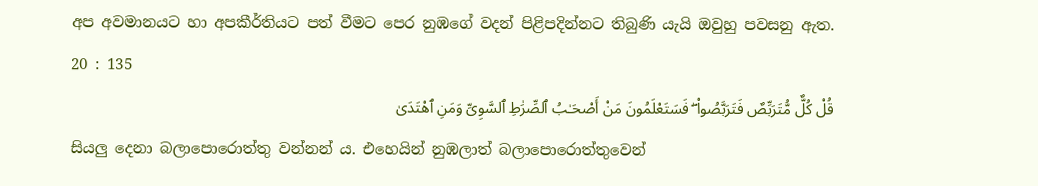අප අවමානයට හා අපකීර්තියට පත් වීමට පෙර නුඹගේ වදන් පිළිපදින්නට තිබුණි යැයි ඔවුහු පවසනු ඇත.
20 : 135
قُلْ كُلٌّ مُّتَرَبِّصٌ فَتَرَبَّصُوا۟ ۖ فَسَتَعْلَمُونَ مَنْ أَصْحَـٰبُ ٱلصِّرَٰطِ ٱلسَّوِىِّ وَمَنِ ٱهْتَدَىٰ
සියලු දෙනා බලාපොරොත්තු වන්නන් ය. එහෙයින් නුඹලාත් බලාපොරොත්තුවෙන්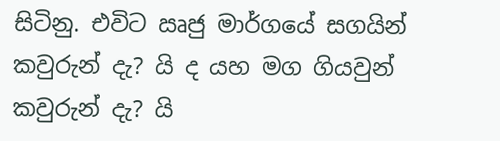සිටිනු. එවිට ඍජු මාර්ගයේ සගයින් කවුරුන් දැ? යි ද යහ මග ගියවුන් කවුරුන් දැ? යි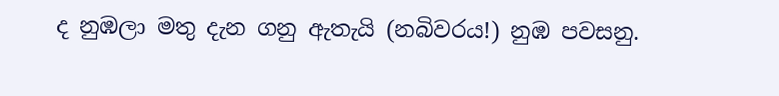ද නුඹලා මතු දැන ගනු ඇතැයි (නබිවරය!) නුඹ පවසනු.